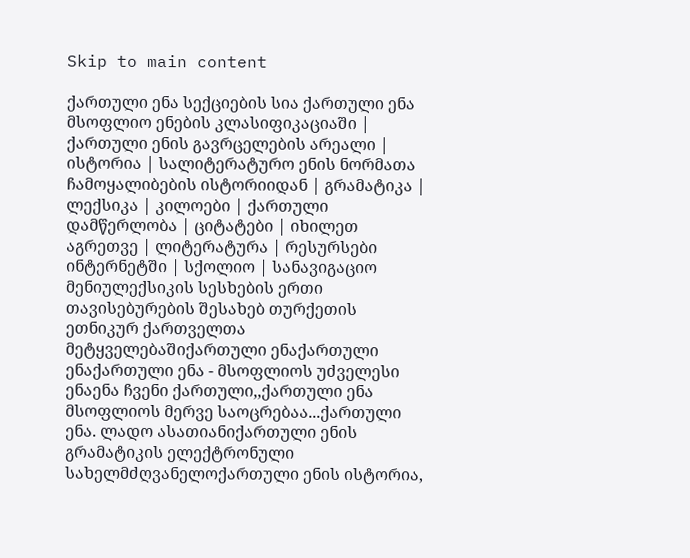Skip to main content

ქართული ენა სექციების სია ქართული ენა მსოფლიო ენების კლასიფიკაციაში | ქართული ენის გავრცელების არეალი | ისტორია | სალიტერატურო ენის ნორმათა ჩამოყალიბების ისტორიიდან | გრამატიკა | ლექსიკა | კილოები | ქართული დამწერლობა | ციტატები | იხილეთ აგრეთვე | ლიტერატურა | რესურსები ინტერნეტში | სქოლიო | სანავიგაციო მენიულექსიკის სესხების ერთი თავისებურების შესახებ თურქეთის ეთნიკურ ქართველთა მეტყველებაშიქართული ენაქართული ენაქართული ენა - მსოფლიოს უძველესი ენაენა ჩვენი ქართული,,ქართული ენა მსოფლიოს მერვე საოცრებაა...ქართული ენა. ლადო ასათიანიქართული ენის გრამატიკის ელექტრონული სახელმძღვანელოქართული ენის ისტორია,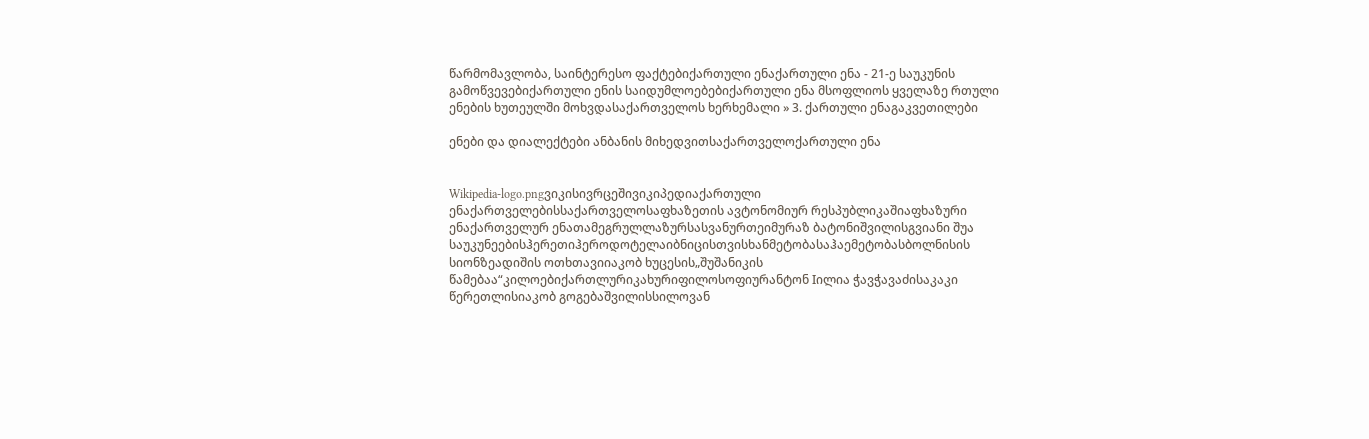წარმომავლობა, საინტერესო ფაქტებიქართული ენაქართული ენა - 21-ე საუკუნის გამოწვევებიქართული ენის საიდუმლოებებიქართული ენა მსოფლიოს ყველაზე რთული ენების ხუთეულში მოხვდასაქართველოს ხერხემალი » 3. ქართული ენაგაკვეთილები

ენები და დიალექტები ანბანის მიხედვითსაქართველოქართული ენა


Wikipedia-logo.pngვიკისივრცეშივიკიპედიაქართული ენაქართველებისსაქართველოსაფხაზეთის ავტონომიურ რესპუბლიკაშიაფხაზური ენაქართველურ ენათამეგრულლაზურსასვანურთეიმურაზ ბატონიშვილისგვიანი შუა საუკუნეებისჰერეთიჰეროდოტელაიბნიცისთვისხანმეტობასაჰაემეტობასბოლნისის სიონზეადიშის ოთხთავიიაკობ ხუცესის„შუშანიკის წამებაა“კილოებიქართლურიკახურიფილოსოფიურანტონ Iილია ჭავჭავაძისაკაკი წერეთლისიაკობ გოგებაშვილისსილოვან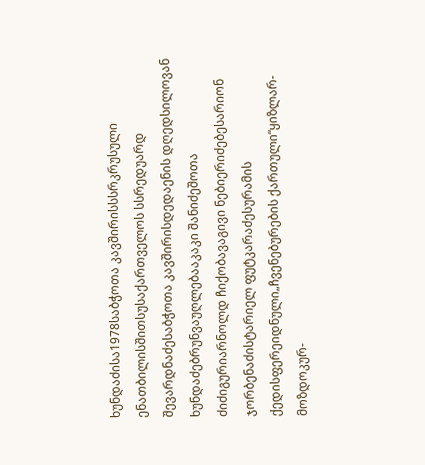ხუნდაძისა1978საბჭოთა კავშირისსსრკრუსული ენათბილისშითსუსაქართველოს სსრედუარდ შევარდნაძესაბჭოთა კავშირისდედაენის დღედსილოვან ხუნდაძებრუნვაუღლებააკაკი შანიძეშოთა ძიძიგურიარნოლდ ჩიქობავაგივი ნებიერიძებესარიონ ჯორბენაძისტარიელ ფუტკარაძესურამის ქედისფერეიდნული„ჩვენებურების ქართული“ყიზლარ-მოზდოკურ-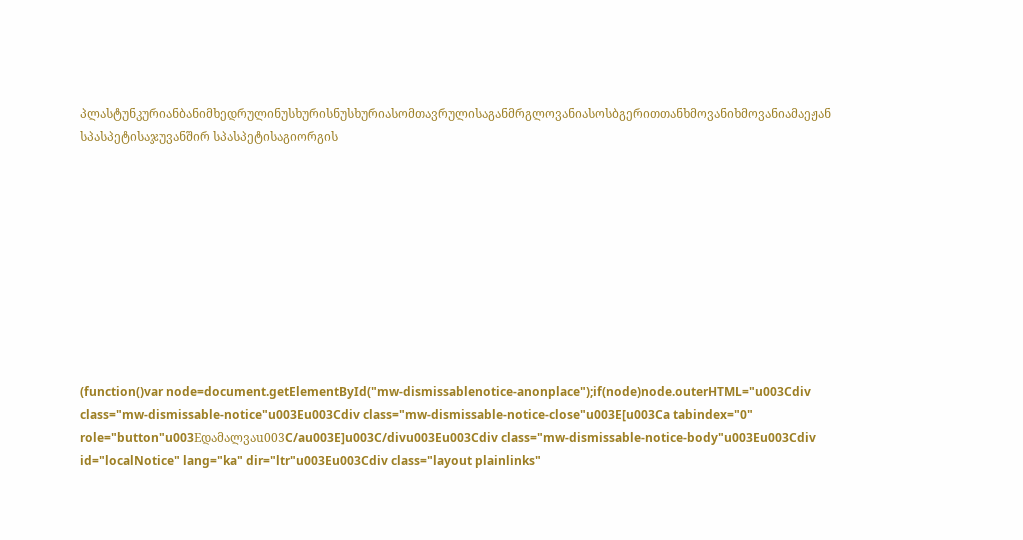პლასტუნკურიანბანიმხედრულინუსხურისნუსხურიასომთავრულისაგანმრგლოვანიასოსბგერითთანხმოვანიხმოვანიამაეჟან სპასპეტისაჯუვანშირ სპასპეტისაგიორგის










(function()var node=document.getElementById("mw-dismissablenotice-anonplace");if(node)node.outerHTML="u003Cdiv class="mw-dismissable-notice"u003Eu003Cdiv class="mw-dismissable-notice-close"u003E[u003Ca tabindex="0" role="button"u003Eდამალვაu003C/au003E]u003C/divu003Eu003Cdiv class="mw-dismissable-notice-body"u003Eu003Cdiv id="localNotice" lang="ka" dir="ltr"u003Eu003Cdiv class="layout plainlinks"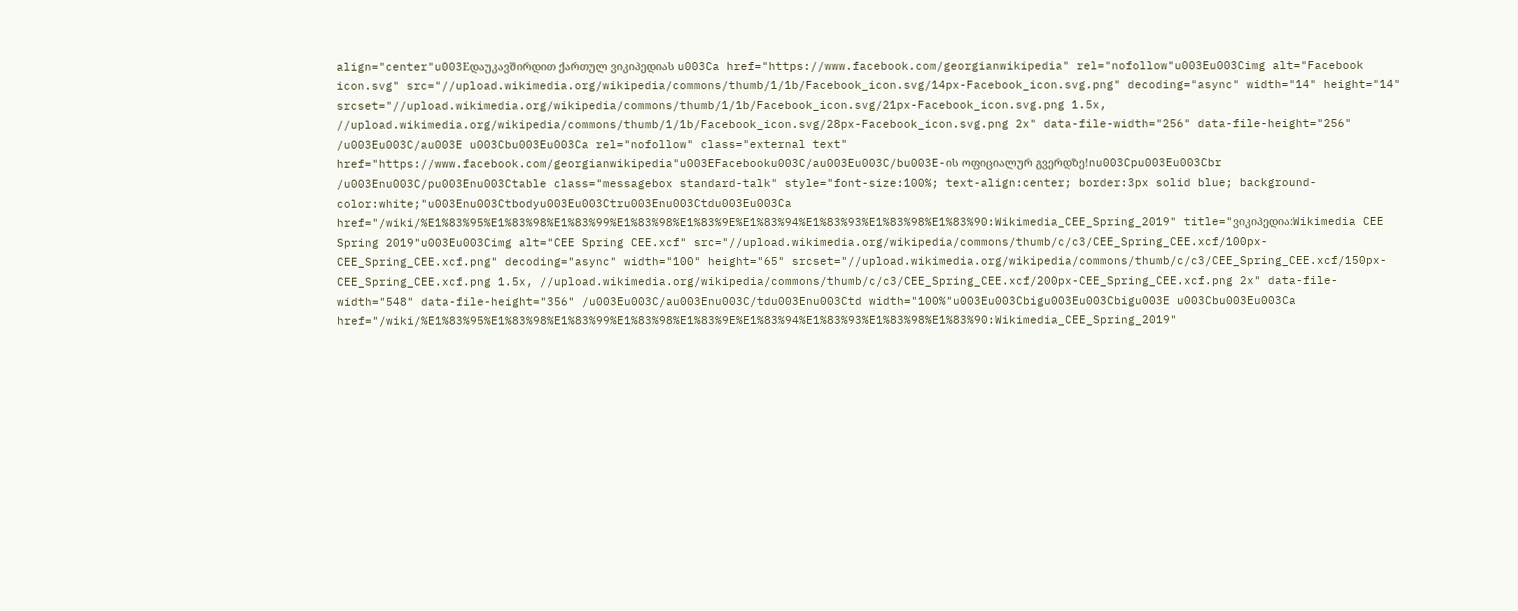align="center"u003Eდაუკავშირდით ქართულ ვიკიპედიას u003Ca href="https://www.facebook.com/georgianwikipedia" rel="nofollow"u003Eu003Cimg alt="Facebook icon.svg" src="//upload.wikimedia.org/wikipedia/commons/thumb/1/1b/Facebook_icon.svg/14px-Facebook_icon.svg.png" decoding="async" width="14" height="14" srcset="//upload.wikimedia.org/wikipedia/commons/thumb/1/1b/Facebook_icon.svg/21px-Facebook_icon.svg.png 1.5x, //upload.wikimedia.org/wikipedia/commons/thumb/1/1b/Facebook_icon.svg/28px-Facebook_icon.svg.png 2x" data-file-width="256" data-file-height="256" /u003Eu003C/au003E u003Cbu003Eu003Ca rel="nofollow" class="external text" href="https://www.facebook.com/georgianwikipedia"u003EFacebooku003C/au003Eu003C/bu003E-ის ოფიციალურ გვერდზე!nu003Cpu003Eu003Cbr /u003Enu003C/pu003Enu003Ctable class="messagebox standard-talk" style="font-size:100%; text-align:center; border:3px solid blue; background-color:white;"u003Enu003Ctbodyu003Eu003Ctru003Enu003Ctdu003Eu003Ca href="/wiki/%E1%83%95%E1%83%98%E1%83%99%E1%83%98%E1%83%9E%E1%83%94%E1%83%93%E1%83%98%E1%83%90:Wikimedia_CEE_Spring_2019" title="ვიკიპედია:Wikimedia CEE Spring 2019"u003Eu003Cimg alt="CEE Spring CEE.xcf" src="//upload.wikimedia.org/wikipedia/commons/thumb/c/c3/CEE_Spring_CEE.xcf/100px-CEE_Spring_CEE.xcf.png" decoding="async" width="100" height="65" srcset="//upload.wikimedia.org/wikipedia/commons/thumb/c/c3/CEE_Spring_CEE.xcf/150px-CEE_Spring_CEE.xcf.png 1.5x, //upload.wikimedia.org/wikipedia/commons/thumb/c/c3/CEE_Spring_CEE.xcf/200px-CEE_Spring_CEE.xcf.png 2x" data-file-width="548" data-file-height="356" /u003Eu003C/au003Enu003C/tdu003Enu003Ctd width="100%"u003Eu003Cbigu003Eu003Cbigu003E u003Cbu003Eu003Ca href="/wiki/%E1%83%95%E1%83%98%E1%83%99%E1%83%98%E1%83%9E%E1%83%94%E1%83%93%E1%83%98%E1%83%90:Wikimedia_CEE_Spring_2019"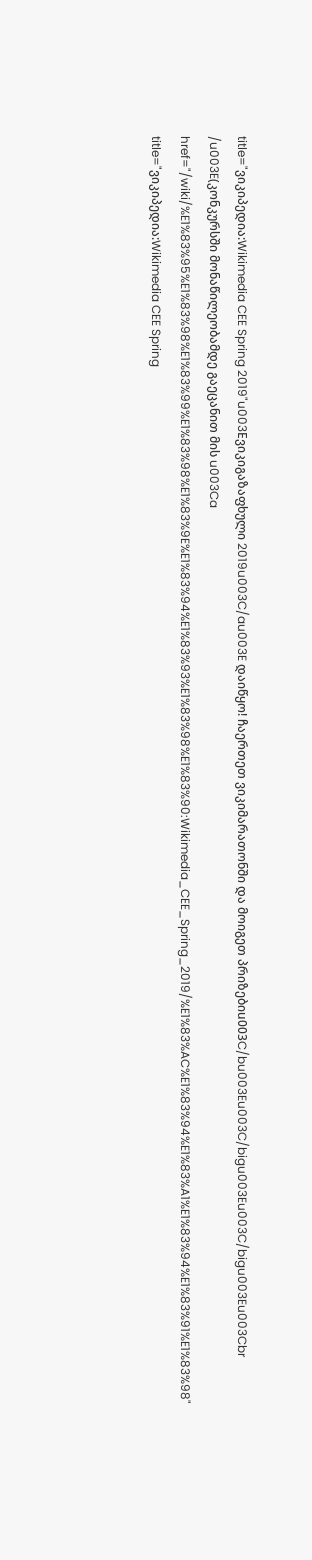title="ვიკიპედია:Wikimedia CEE Spring 2019"u003Eვიკიგაზაფხული 2019u003C/au003E დაიწყო! ჩაერთეთ ვიკიმარათონში და მოიგეთ პრიზებიu003C/bu003Eu003C/bigu003Eu003C/bigu003Eu003Cbr /u003E(კონკურსში მონაწილეობამდე გაეცანით მის u003Ca href="/wiki/%E1%83%95%E1%83%98%E1%83%99%E1%83%98%E1%83%9E%E1%83%94%E1%83%93%E1%83%98%E1%83%90:Wikimedia_CEE_Spring_2019/%E1%83%AC%E1%83%94%E1%83%A1%E1%83%94%E1%83%91%E1%83%98" title="ვიკიპედია:Wikimedia CEE Spring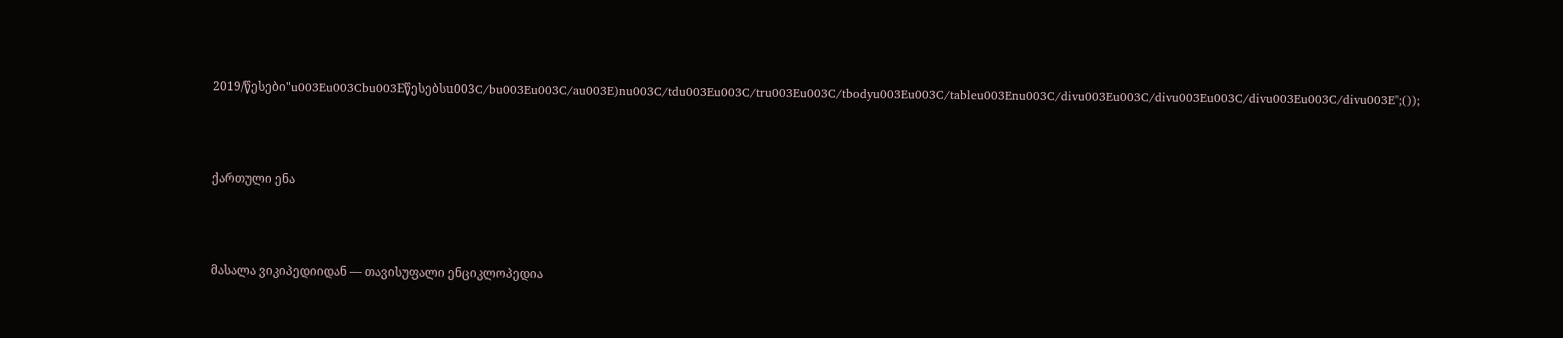2019/წესები"u003Eu003Cbu003Eწესებსu003C/bu003Eu003C/au003E)nu003C/tdu003Eu003C/tru003Eu003C/tbodyu003Eu003C/tableu003Enu003C/divu003Eu003C/divu003Eu003C/divu003Eu003C/divu003E";());




ქართული ენა




მასალა ვიკიპედიიდან — თავისუფალი ენციკლოპედია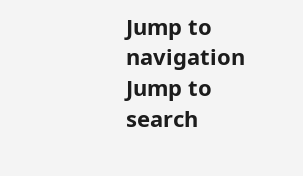Jump to navigation
Jump to search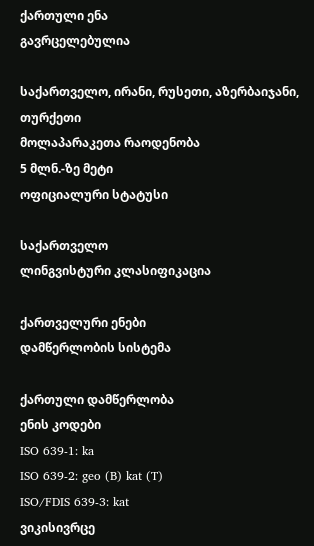ქართული ენა
გავრცელებულია

საქართველო, ირანი, რუსეთი, აზერბაიჯანი, თურქეთი
მოლაპარაკეთა რაოდენობა
5 მლნ.-ზე მეტი
ოფიციალური სტატუსი

საქართველო
ლინგვისტური კლასიფიკაცია

ქართველური ენები
დამწერლობის სისტემა

ქართული დამწერლობა
ენის კოდები
ISO 639-1: ka
ISO 639-2: geo (B) kat (T)
ISO/FDIS 639-3: kat
ვიკისივრცე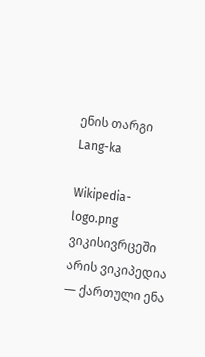ენის თარგი
Lang-ka

Wikipedia-logo.png ვიკისივრცეში არის ვიკიპედია — ქართული ენა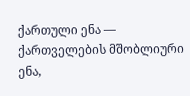ქართული ენა — ქართველების მშობლიური ენა,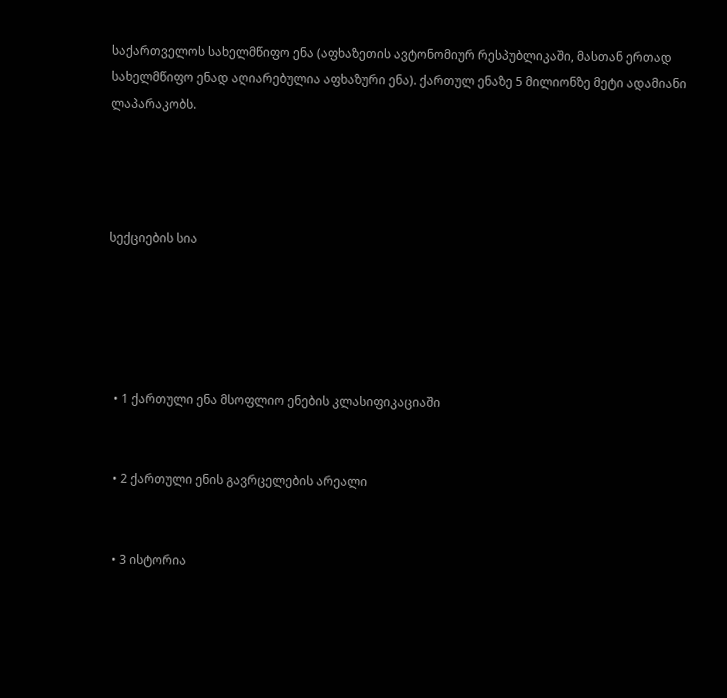საქართველოს სახელმწიფო ენა (აფხაზეთის ავტონომიურ რესპუბლიკაში, მასთან ერთად სახელმწიფო ენად აღიარებულია აფხაზური ენა). ქართულ ენაზე 5 მილიონზე მეტი ადამიანი ლაპარაკობს.




სექციების სია





  • 1 ქართული ენა მსოფლიო ენების კლასიფიკაციაში


  • 2 ქართული ენის გავრცელების არეალი


  • 3 ისტორია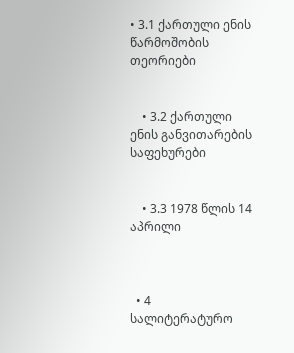• 3.1 ქართული ენის წარმოშობის თეორიები


    • 3.2 ქართული ენის განვითარების საფეხურები


    • 3.3 1978 წლის 14 აპრილი



  • 4 სალიტერატურო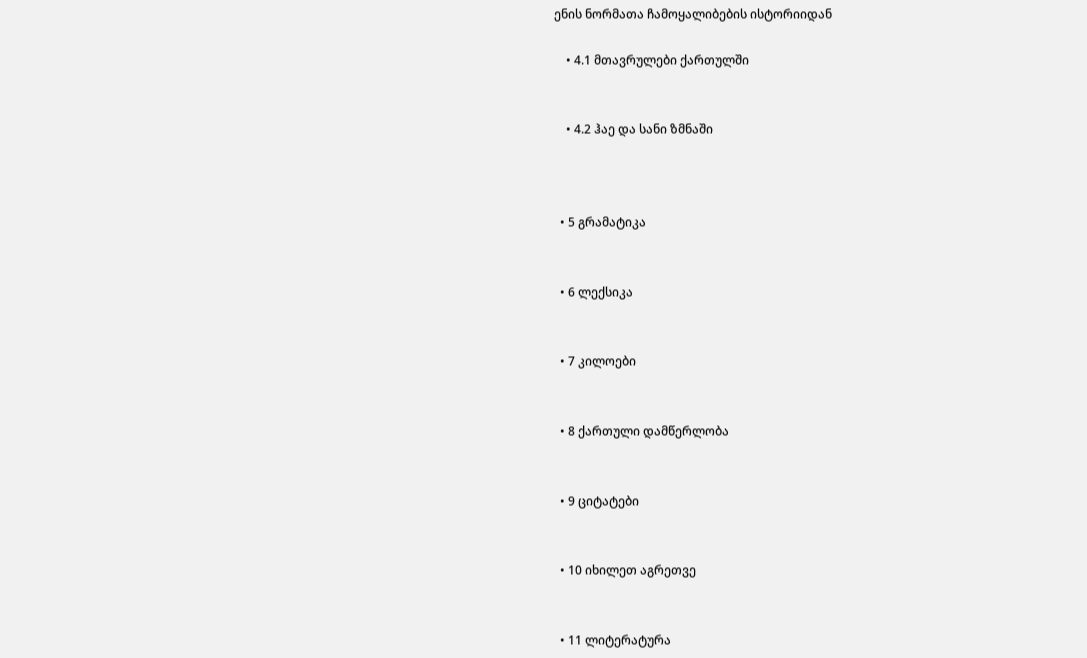ენის ნორმათა ჩამოყალიბების ისტორიიდან

    • 4.1 მთავრულები ქართულში


    • 4.2 ჰაე და სანი ზმნაში



  • 5 გრამატიკა


  • 6 ლექსიკა


  • 7 კილოები


  • 8 ქართული დამწერლობა


  • 9 ციტატები


  • 10 იხილეთ აგრეთვე


  • 11 ლიტერატურა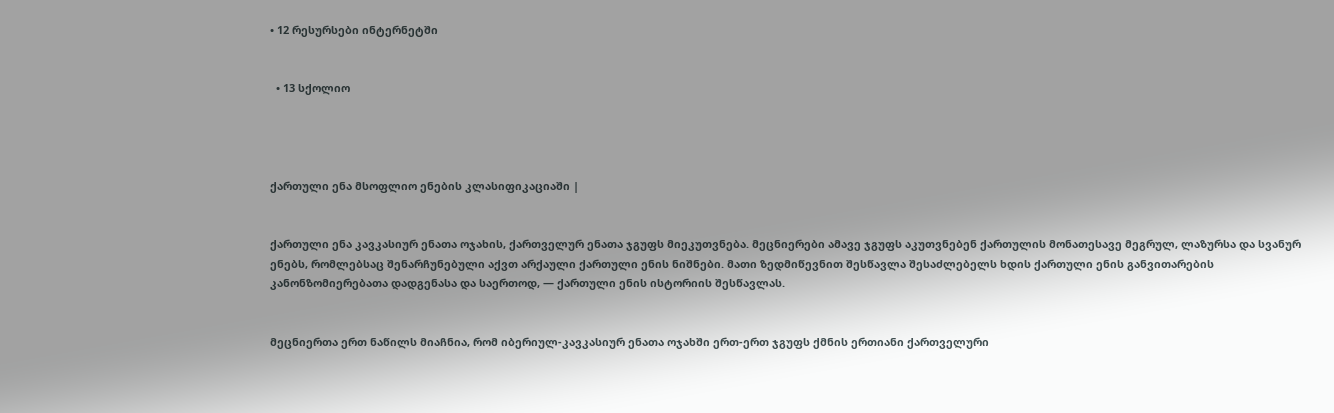• 12 რესურსები ინტერნეტში


  • 13 სქოლიო




ქართული ენა მსოფლიო ენების კლასიფიკაციაში |


ქართული ენა კავკასიურ ენათა ოჯახის, ქართველურ ენათა ჯგუფს მიეკუთვნება. მეცნიერები ამავე ჯგუფს აკუთვნებენ ქართულის მონათესავე მეგრულ, ლაზურსა და სვანურ ენებს, რომლებსაც შენარჩუნებული აქვთ არქაული ქართული ენის ნიშნები. მათი ზედმიწევნით შესწავლა შესაძლებელს ხდის ქართული ენის განვითარების კანონზომიერებათა დადგენასა და საერთოდ, — ქართული ენის ისტორიის შესწავლას.


მეცნიერთა ერთ ნაწილს მიაჩნია, რომ იბერიულ-კავკასიურ ენათა ოჯახში ერთ-ერთ ჯგუფს ქმნის ერთიანი ქართველური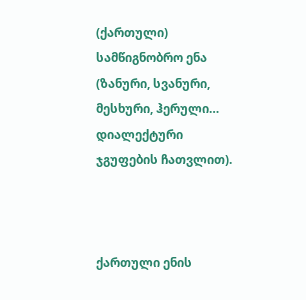(ქართული) სამწიგნობრო ენა (ზანური, სვანური, მესხური, ჰერული… დიალექტური ჯგუფების ჩათვლით).



ქართული ენის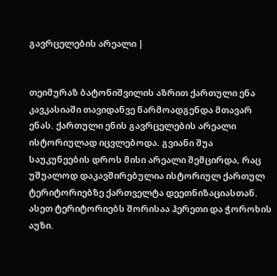გავრცელების არეალი |


თეიმურაზ ბატონიშვილის აზრით ქართული ენა კავკასიაში თავიდანვე წარმოადგენდა მთავარ ენას. ქართული ენის გავრცელების არეალი ისტორიულად იცვლებოდა. გვიანი შუა საუკუნეების დროს მისი არეალი შემცირდა, რაც უშუალოდ დაკავშირებულია ისტორიულ ქართულ ტერიტორიებზე ქართველტა დეეთნიზაციასთან. ასეთ ტერიტორიებს შორისაა ჰერეთი და ჭოროხის აუზი.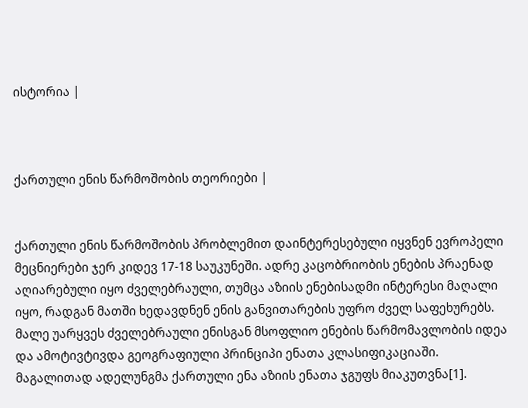ისტორია |



ქართული ენის წარმოშობის თეორიები |


ქართული ენის წარმოშობის პრობლემით დაინტერესებული იყვნენ ევროპელი მეცნიერები ჯერ კიდევ 17-18 საუკუნეში. ადრე კაცობრიობის ენების პრაენად აღიარებული იყო ძველებრაული, თუმცა აზიის ენებისადმი ინტერესი მაღალი იყო, რადგან მათში ხედავდნენ ენის განვითარების უფრო ძველ საფეხურებს. მალე უარყვეს ძველებრაული ენისგან მსოფლიო ენების წარმომავლობის იდეა და ამოტივტივდა გეოგრაფიული პრინციპი ენათა კლასიფიკაციაში. მაგალითად ადელუნგმა ქართული ენა აზიის ენათა ჯგუფს მიაკუთვნა[1].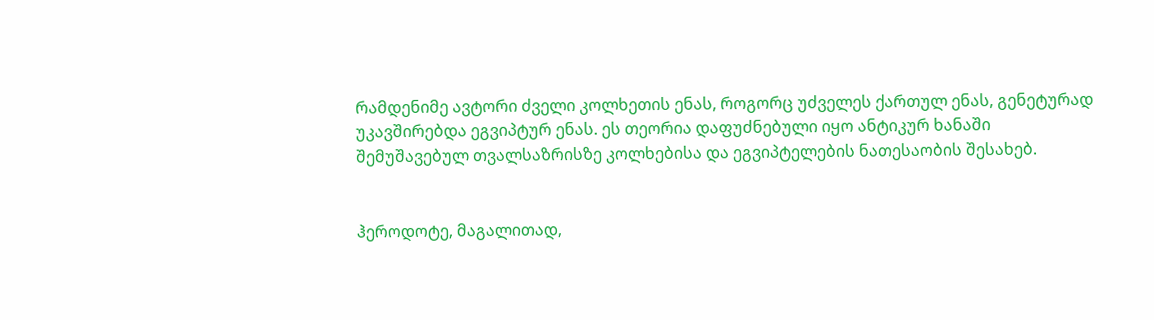რამდენიმე ავტორი ძველი კოლხეთის ენას, როგორც უძველეს ქართულ ენას, გენეტურად უკავშირებდა ეგვიპტურ ენას. ეს თეორია დაფუძნებული იყო ანტიკურ ხანაში შემუშავებულ თვალსაზრისზე კოლხებისა და ეგვიპტელების ნათესაობის შესახებ.


ჰეროდოტე, მაგალითად,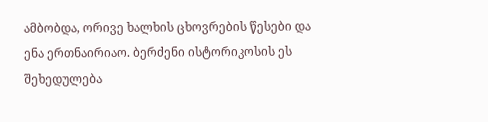ამბობდა, ორივე ხალხის ცხოვრების წესები და ენა ერთნაირიაო. ბერძენი ისტორიკოსის ეს შეხედულება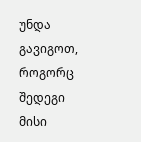უნდა გავიგოთ, როგორც შედეგი მისი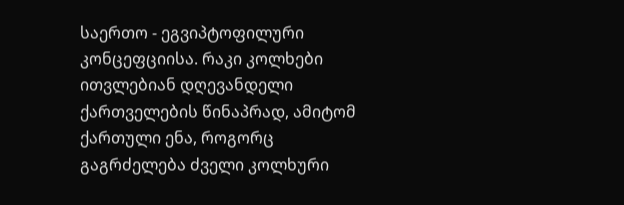საერთო - ეგვიპტოფილური კონცეფციისა. რაკი კოლხები ითვლებიან დღევანდელი ქართველების წინაპრად, ამიტომ ქართული ენა, როგორც გაგრძელება ძველი კოლხური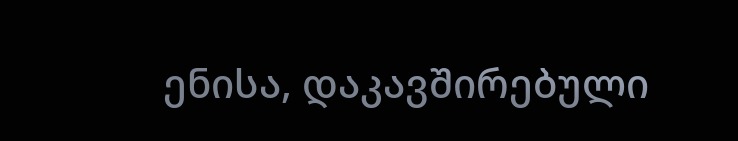ენისა, დაკავშირებული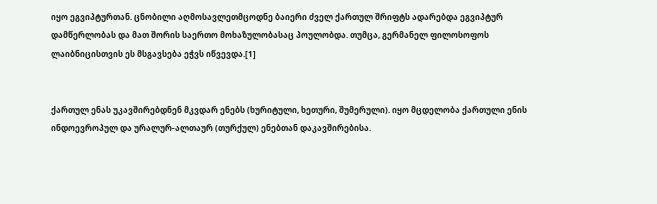იყო ეგვიპტურთან. ცნობილი აღმოსავლეთმცოდნე ბაიერი ძველ ქართულ შრიფტს ადარებდა ეგვიპტურ დამწერლობას და მათ შორის საერთო მოხაზულობასაც პოულობდა. თუმცა, გერმანელ ფილოსოფოს ლაიბნიცისთვის ეს მსგავსება ეჭვს იწვევდა.[1]


ქართულ ენას უკავშირებდნენ მკვდარ ენებს (ხურიტული, ხეთური, შუმერული). იყო მცდელობა ქართული ენის ინდოევროპულ და ურალურ-ალთაურ (თურქულ) ენებთან დაკავშირებისა.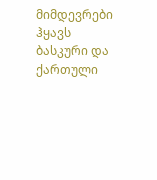მიმდევრები ჰყავს ბასკური და ქართული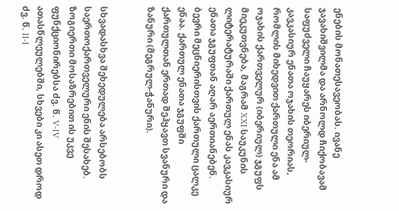ენების მონათესავეობას. ივანე ჯავახიშვილმა და არნოლდ ჩიქობავამ საფუძველი ჩაუყარეს იბერიულ-კავკასიურ ენათა ოჯახის თეორიას, რომლის მიხედვით ქართული ენა ამ ოჯახის ქართველურ (იბერიულ) ჯგუფს მიეკუთვნება, მაგრამ XXI საუკუნის ლიტერატურაში ქართულ ენას კავკასიურ ენათა ჯგუფთან აღარ აერთიანებენ. ბევრი მეცნიერისთვის ქართული ცალკე ენაა. ქართულ ენათა ჯგუფში ქართულთან ერთად შეჰყავთ სვანური და ზანური (მეგრულ-ჭანური).


სხვადასხვა შეხედულება არსებობს საერთოქართველური ენის შესახებ. ზოგიერთი მოსაზრებით ის უკვე ფუნქციონირებსა ძვ. წ. V-IV ათასწლეულებში, სხვები კი ასეთ დროდ ძვ. წ. II-I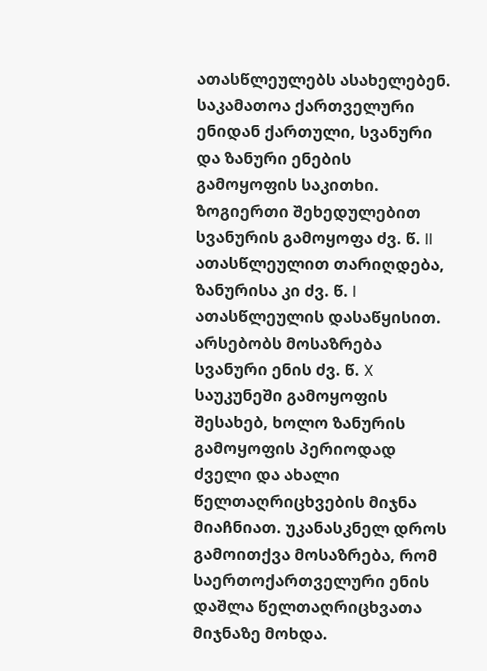ათასწლეულებს ასახელებენ. საკამათოა ქართველური ენიდან ქართული, სვანური და ზანური ენების გამოყოფის საკითხი. ზოგიერთი შეხედულებით სვანურის გამოყოფა ძვ. წ. II ათასწლეულით თარიღდება, ზანურისა კი ძვ. წ. I ათასწლეულის დასაწყისით. არსებობს მოსაზრება სვანური ენის ძვ. წ. X საუკუნეში გამოყოფის შესახებ, ხოლო ზანურის გამოყოფის პერიოდად ძველი და ახალი წელთაღრიცხვების მიჯნა მიაჩნიათ. უკანასკნელ დროს გამოითქვა მოსაზრება, რომ საერთოქართველური ენის დაშლა წელთაღრიცხვათა მიჯნაზე მოხდა.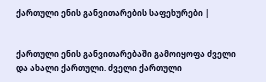ქართული ენის განვითარების საფეხურები |


ქართული ენის განვითარებაში გამოიყოფა ძველი და ახალი ქართული. ძველი ქართული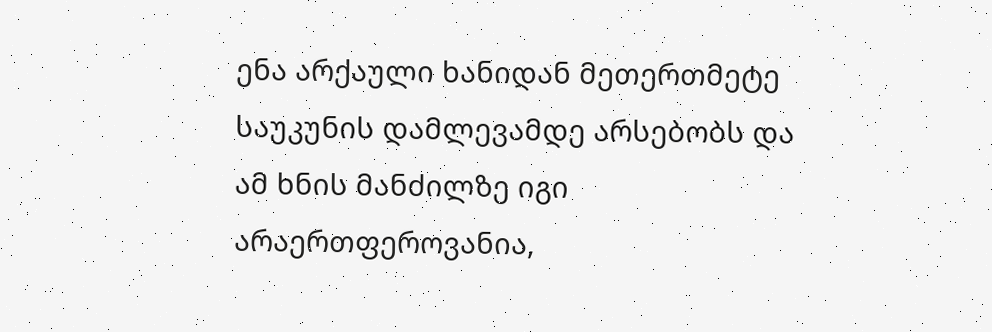ენა არქაული ხანიდან მეთერთმეტე საუკუნის დამლევამდე არსებობს და ამ ხნის მანძილზე იგი არაერთფეროვანია,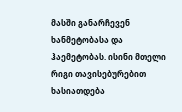მასში განარჩევენ ხანმეტობასა და ჰაემეტობას. ისინი მთელი რიგი თავისებურებით ხასიათდება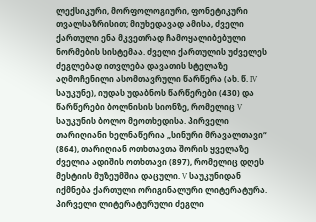ლექსიკური, მორფოლოგიური, ფონეტიკური თვალსაზრისით; მიუხედავად ამისა, ძველი ქართული ენა მკვეთრად ჩამოყალიბებული ნორმების სისტემაა. ძველი ქართულის უძველეს ძეგლებად ითვლება დავათის სტელაზე აღმოჩენილი ასომთავრული წარწერა (ახ. წ. IV საუკუნე), იუდას უდაბნოს წარწერები (430) და წარწერები ბოლნისის სიონზე, რომელიც V საუკუნის ბოლო მეოთხედისა. პირველი თარიღიანი ხელნაწერია „სინური მრავალთავი“ (864), თარიღიან ოთხთავთა შორის ყველაზე ძველია ადიშის ოთხთავი (897), რომელიც დღეს მესტიის მუზეუმშია დაცული. V საუკუნიდან იქმნება ქართული ორიგინალური ლიტერატურა. პირველი ლიტერატურული ძეგლი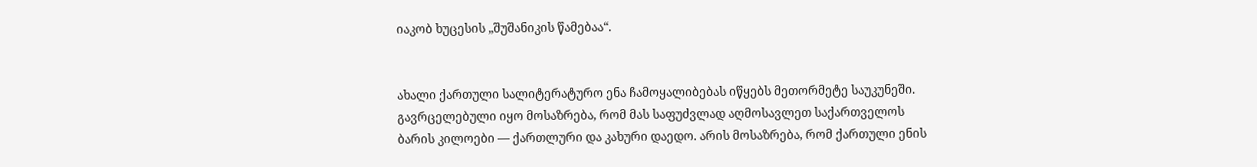იაკობ ხუცესის „შუშანიკის წამებაა“.


ახალი ქართული სალიტერატურო ენა ჩამოყალიბებას იწყებს მეთორმეტე საუკუნეში. გავრცელებული იყო მოსაზრება, რომ მას საფუძვლად აღმოსავლეთ საქართველოს ბარის კილოები — ქართლური და კახური დაედო. არის მოსაზრება, რომ ქართული ენის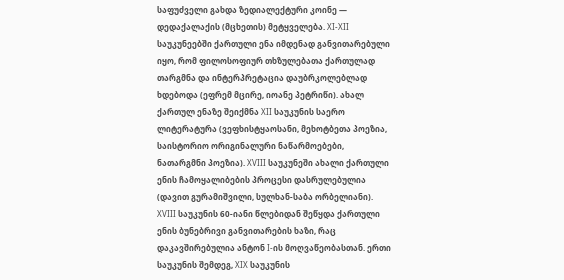საფუძველი გახდა ზედიალექტური კოინე — დედაქალაქის (მცხეთის) მეტყველება. XI-XII საუკუნეებში ქართული ენა იმდენად განვითარებული იყო, რომ ფილოსოფიურ თხზულებათა ქართულად თარგმნა და ინტერპრეტაცია დაუბრკოლებლად ხდებოდა (ეფრემ მცირე, იოანე პეტრიწი). ახალ ქართულ ენაზე შეიქმნა XII საუკუნის საერო ლიტერატურა (ვეფხისტყაოსანი, მეხოტბეთა პოეზია, საისტორიო ორიგინალური ნაწარმოებები, ნათარგმნი პოეზია). XVIII საუკუნეში ახალი ქართული ენის ჩამოყალიბების პროცესი დასრულებულია (დავით გურამიშვილი, სულხან-საბა ორბელიანი). XVIII საუკუნის 60-იანი წლებიდან შეწყდა ქართული ენის ბუნებრივი განვითარების ხაზი, რაც დაკავშირებულია ანტონ I-ის მოღვაწეობასთან. ერთი საუკუნის შემდეგ, XIX საუკუნის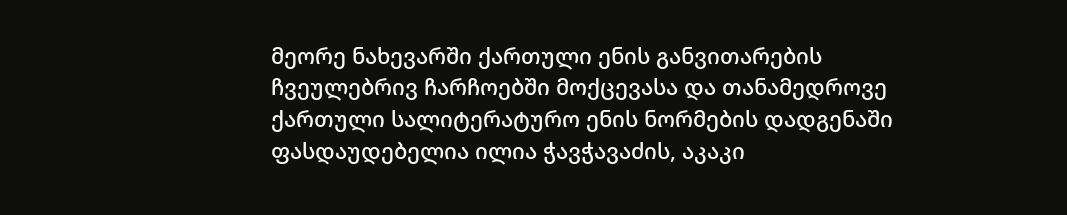მეორე ნახევარში ქართული ენის განვითარების ჩვეულებრივ ჩარჩოებში მოქცევასა და თანამედროვე ქართული სალიტერატურო ენის ნორმების დადგენაში ფასდაუდებელია ილია ჭავჭავაძის, აკაკი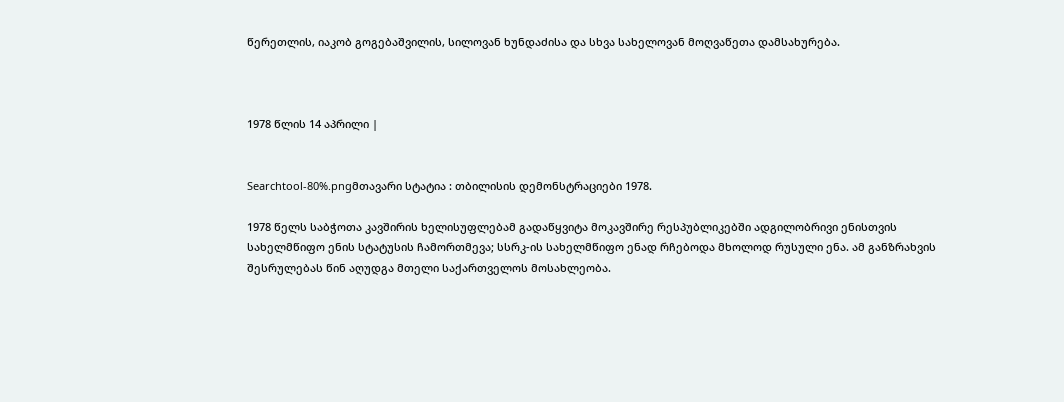წერეთლის, იაკობ გოგებაშვილის, სილოვან ხუნდაძისა და სხვა სახელოვან მოღვაწეთა დამსახურება.



1978 წლის 14 აპრილი |


Searchtool-80%.pngმთავარი სტატია : თბილისის დემონსტრაციები 1978.

1978 წელს საბჭოთა კავშირის ხელისუფლებამ გადაწყვიტა მოკავშირე რესპუბლიკებში ადგილობრივი ენისთვის სახელმწიფო ენის სტატუსის ჩამორთმევა; სსრკ-ის სახელმწიფო ენად რჩებოდა მხოლოდ რუსული ენა. ამ განზრახვის შესრულებას წინ აღუდგა მთელი საქართველოს მოსახლეობა.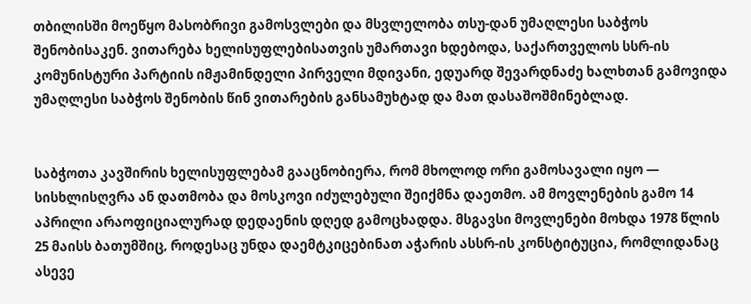თბილისში მოეწყო მასობრივი გამოსვლები და მსვლელობა თსუ-დან უმაღლესი საბჭოს შენობისაკენ. ვითარება ხელისუფლებისათვის უმართავი ხდებოდა‚ საქართველოს სსრ-ის კომუნისტური პარტიის იმჟამინდელი პირველი მდივანი‚ ედუარდ შევარდნაძე ხალხთან გამოვიდა უმაღლესი საბჭოს შენობის წინ ვითარების განსამუხტად და მათ დასაშოშმინებლად.


საბჭოთა კავშირის ხელისუფლებამ გააცნობიერა‚ რომ მხოლოდ ორი გამოსავალი იყო — სისხლისღვრა ან დათმობა და მოსკოვი იძულებული შეიქმნა დაეთმო. ამ მოვლენების გამო 14 აპრილი არაოფიციალურად დედაენის დღედ გამოცხადდა. მსგავსი მოვლენები მოხდა 1978 წლის 25 მაისს ბათუმშიც‚ როდესაც უნდა დაემტკიცებინათ აჭარის ასსრ-ის კონსტიტუცია, რომლიდანაც ასევე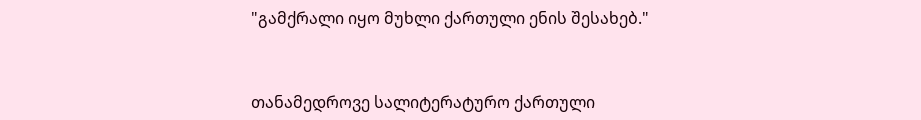"გამქრალი იყო მუხლი ქართული ენის შესახებ."


თანამედროვე სალიტერატურო ქართული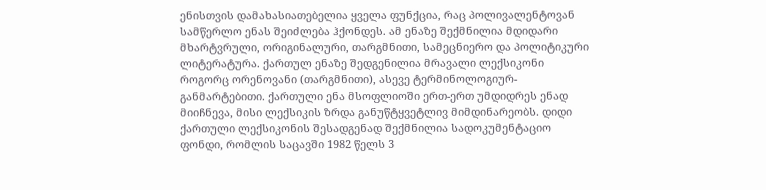ენისთვის დამახასიათებელია ყველა ფუნქცია, რაც პოლივალენტოვან სამწერლო ენას შეიძლება ჰქონდეს. ამ ენაზე შექმნილია მდიდარი მხარტვრული, ორიგინალური, თარგმნითი, სამეცნიერო და პოლიტიკური ლიტერატურა. ქართულ ენაზე შედგენილია მრავალი ლექსიკონი როგორც ორენოვანი (თარგმნითი), ასევე ტერმინოლოგიურ-განმარტებითი. ქართული ენა მსოფლიოში ერთ-ერთ უმდიდრეს ენად მიიჩნევა, მისი ლექსიკის ზრდა განუწტყვეტლივ მიმდინარეობს. დიდი ქართული ლექსიკონის შესადგენად შექმნილია სადოკუმენტაციო ფონდი, რომლის საცავში 1982 წელს 3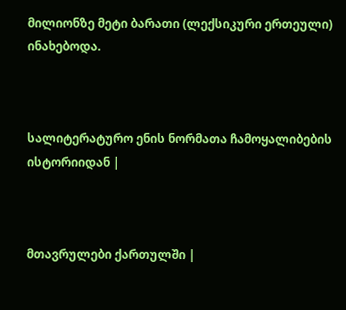მილიონზე მეტი ბარათი (ლექსიკური ერთეული) ინახებოდა.



სალიტერატურო ენის ნორმათა ჩამოყალიბების ისტორიიდან |



მთავრულები ქართულში |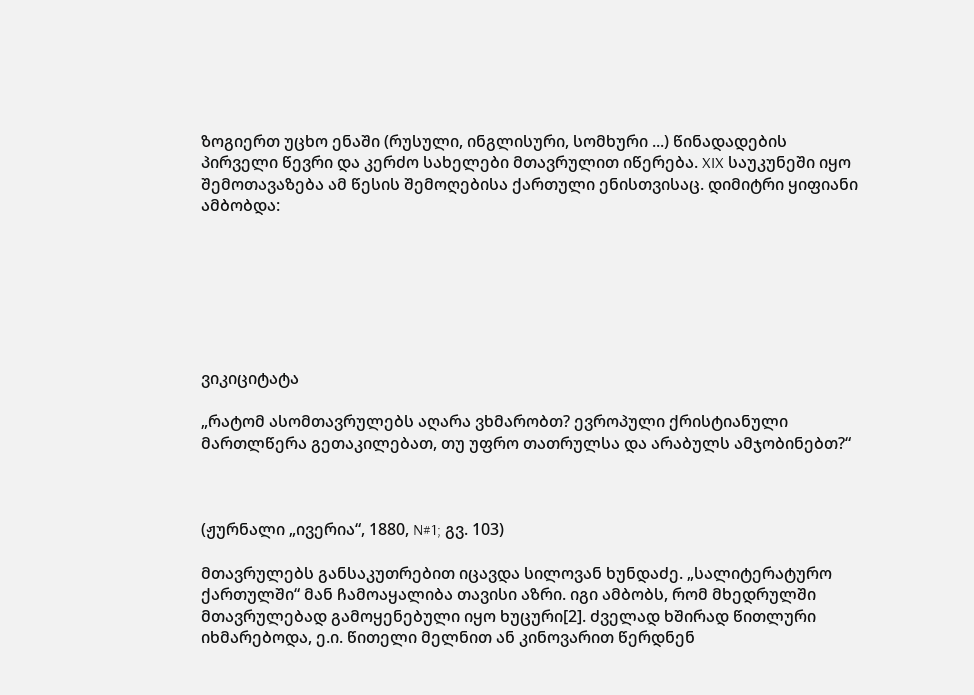ზოგიერთ უცხო ენაში (რუსული, ინგლისური, სომხური ...) წინადადების პირველი წევრი და კერძო სახელები მთავრულით იწერება. XIX საუკუნეში იყო შემოთავაზება ამ წესის შემოღებისა ქართული ენისთვისაც. დიმიტრი ყიფიანი ამბობდა:







ვიკიციტატა

„რატომ ასომთავრულებს აღარა ვხმარობთ? ევროპული ქრისტიანული მართლწერა გეთაკილებათ, თუ უფრო თათრულსა და არაბულს ამჯობინებთ?“



(ჟურნალი „ივერია“, 1880, N#1; გვ. 103)

მთავრულებს განსაკუთრებით იცავდა სილოვან ხუნდაძე. „სალიტერატურო ქართულში“ მან ჩამოაყალიბა თავისი აზრი. იგი ამბობს, რომ მხედრულში მთავრულებად გამოყენებული იყო ხუცური[2]. ძველად ხშირად წითლური იხმარებოდა, ე.ი. წითელი მელნით ან კინოვარით წერდნენ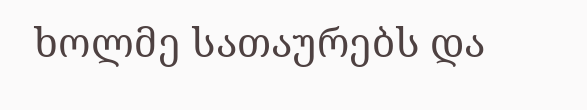ხოლმე სათაურებს და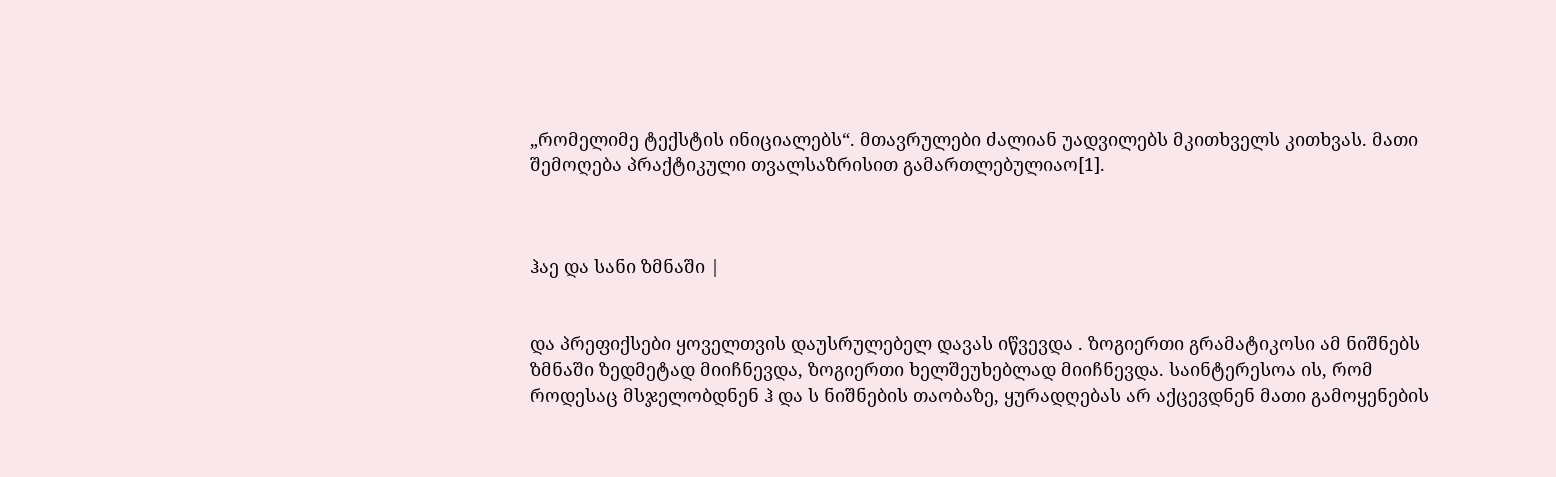„რომელიმე ტექსტის ინიციალებს“. მთავრულები ძალიან უადვილებს მკითხველს კითხვას. მათი შემოღება პრაქტიკული თვალსაზრისით გამართლებულიაო[1].



ჰაე და სანი ზმნაში |


და პრეფიქსები ყოველთვის დაუსრულებელ დავას იწვევდა . ზოგიერთი გრამატიკოსი ამ ნიშნებს ზმნაში ზედმეტად მიიჩნევდა, ზოგიერთი ხელშეუხებლად მიიჩნევდა. საინტერესოა ის, რომ როდესაც მსჯელობდნენ ჰ და ს ნიშნების თაობაზე, ყურადღებას არ აქცევდნენ მათი გამოყენების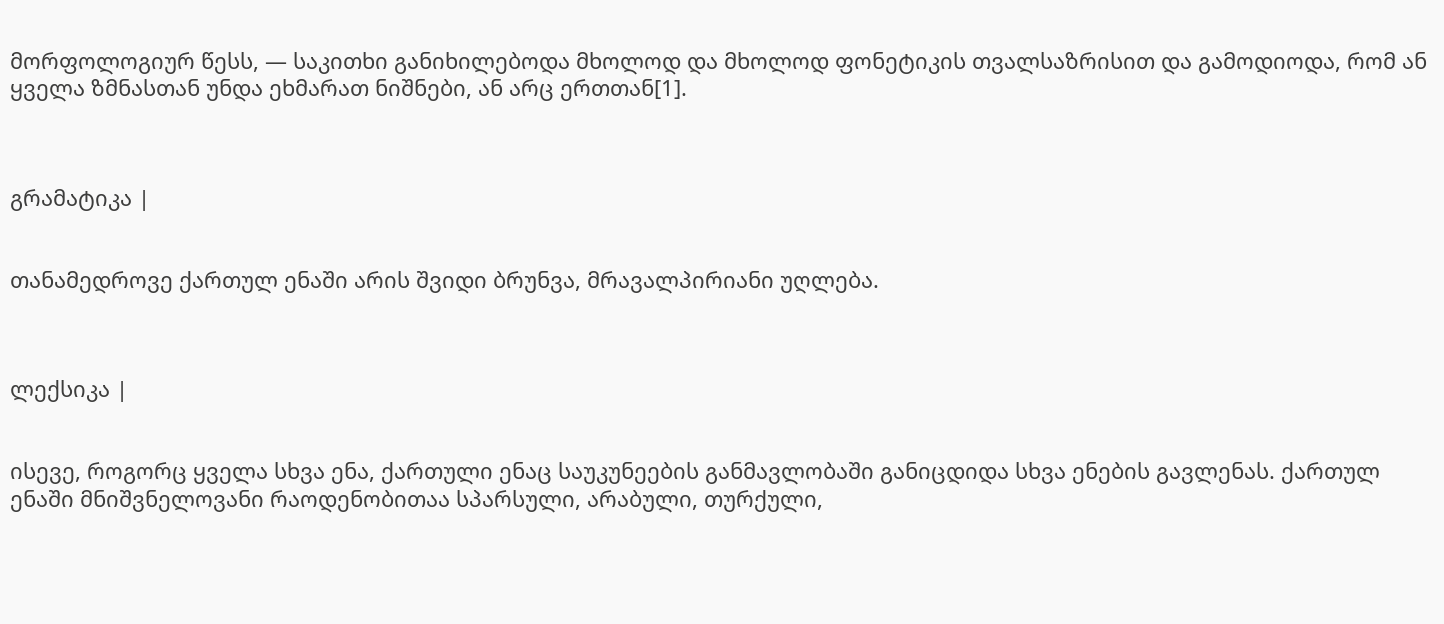მორფოლოგიურ წესს, — საკითხი განიხილებოდა მხოლოდ და მხოლოდ ფონეტიკის თვალსაზრისით და გამოდიოდა, რომ ან ყველა ზმნასთან უნდა ეხმარათ ნიშნები, ან არც ერთთან[1].



გრამატიკა |


თანამედროვე ქართულ ენაში არის შვიდი ბრუნვა, მრავალპირიანი უღლება.



ლექსიკა |


ისევე, როგორც ყველა სხვა ენა, ქართული ენაც საუკუნეების განმავლობაში განიცდიდა სხვა ენების გავლენას. ქართულ ენაში მნიშვნელოვანი რაოდენობითაა სპარსული, არაბული, თურქული,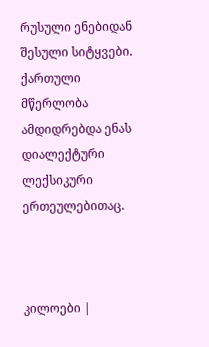რუსული ენებიდან შესული სიტყვები. ქართული მწერლობა ამდიდრებდა ენას დიალექტური ლექსიკური ერთეულებითაც.



კილოები |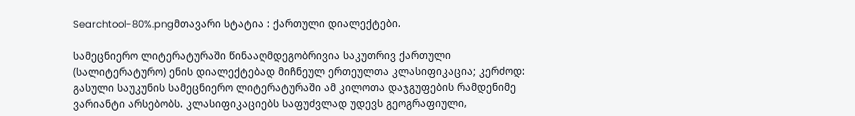Searchtool-80%.pngმთავარი სტატია : ქართული დიალექტები.

სამეცნიერო ლიტერატურაში წინააღმდეგობრივია საკუთრივ ქართული (სალიტერატურო) ენის დიალექტებად მიჩნეულ ერთეულთა კლასიფიკაცია; კერძოდ: გასული საუკუნის სამეცნიერო ლიტერატურაში ამ კილოთა დაჯგუფების რამდენიმე ვარიანტი არსებობს. კლასიფიკაციებს საფუძვლად უდევს გეოგრაფიული,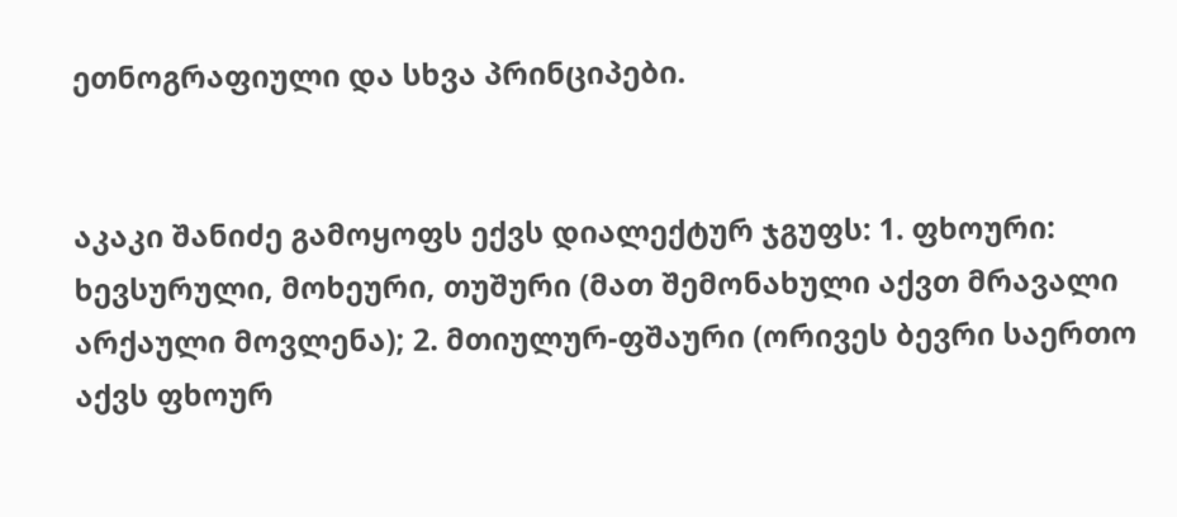ეთნოგრაფიული და სხვა პრინციპები.


აკაკი შანიძე გამოყოფს ექვს დიალექტურ ჯგუფს: 1. ფხოური: ხევსურული, მოხეური, თუშური (მათ შემონახული აქვთ მრავალი არქაული მოვლენა); 2. მთიულურ-ფშაური (ორივეს ბევრი საერთო აქვს ფხოურ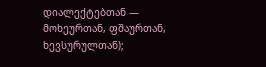დიალექტებთან — მოხეურთან, ფშაურთან, ხევსურულთან);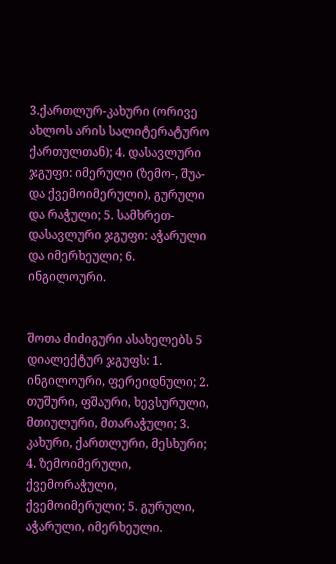3.ქართლურ-კახური (ორივე ახლოს არის სალიტერატურო ქართულთან); 4. დასავლური ჯგუფი: იმერული (ზემო-, შუა- და ქვემოიმერული), გურული და რაჭული; 5. სამხრეთ-დასავლური ჯგუფი: აჭარული და იმერხეული; 6. ინგილოური.


შოთა ძიძიგური ასახელებს 5 დიალექტურ ჯგუფს: 1. ინგილოური, ფერეიდნული; 2. თუშური, ფშაური, ხევსურული, მთიულური, მთარაჭული; 3. კახური, ქართლური, მესხური; 4. ზემოიმერული, ქვემორაჭული, ქვემოიმერული; 5. გურული, აჭარული, იმერხეული.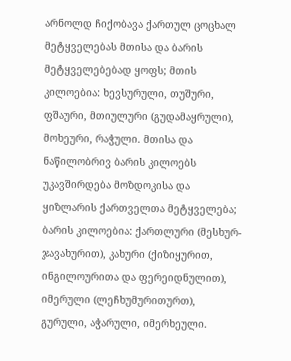არნოლდ ჩიქობავა ქართულ ცოცხალ მეტყველებას მთისა და ბარის მეტყველებებად ყოფს; მთის კილოებია: ხევსურული, თუშური, ფშაური, მთიულური (გუდამაყრული), მოხეური, რაჭული. მთისა და ნაწილობრივ ბარის კილოებს უკავშირდება მოზდოკისა და ყიზლარის ქართველთა მეტყველება; ბარის კილოებია: ქართლური (მესხურ-ჯავახურით), კახური (ქიზიყურით, ინგილოურითა და ფერეიდნულით), იმერული (ლეჩხუმურითურთ), გურული, აჭარული, იმერხეული.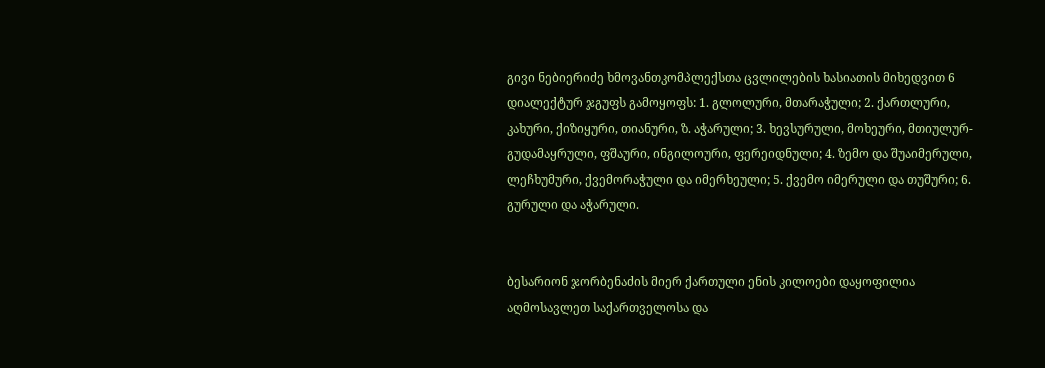გივი ნებიერიძე ხმოვანთკომპლექსთა ცვლილების ხასიათის მიხედვით 6 დიალექტურ ჯგუფს გამოყოფს: 1. გლოლური, მთარაჭული; 2. ქართლური, კახური, ქიზიყური, თიანური, ზ. აჭარული; 3. ხევსურული, მოხეური, მთიულურ-გუდამაყრული, ფშაური, ინგილოური, ფერეიდნული; 4. ზემო და შუაიმერული, ლეჩხუმური, ქვემორაჭული და იმერხეული; 5. ქვემო იმერული და თუშური; 6. გურული და აჭარული.


ბესარიონ ჯორბენაძის მიერ ქართული ენის კილოები დაყოფილია აღმოსავლეთ საქართველოსა და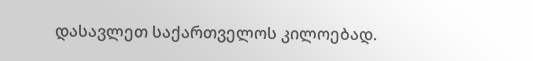დასავლეთ საქართველოს კილოებად.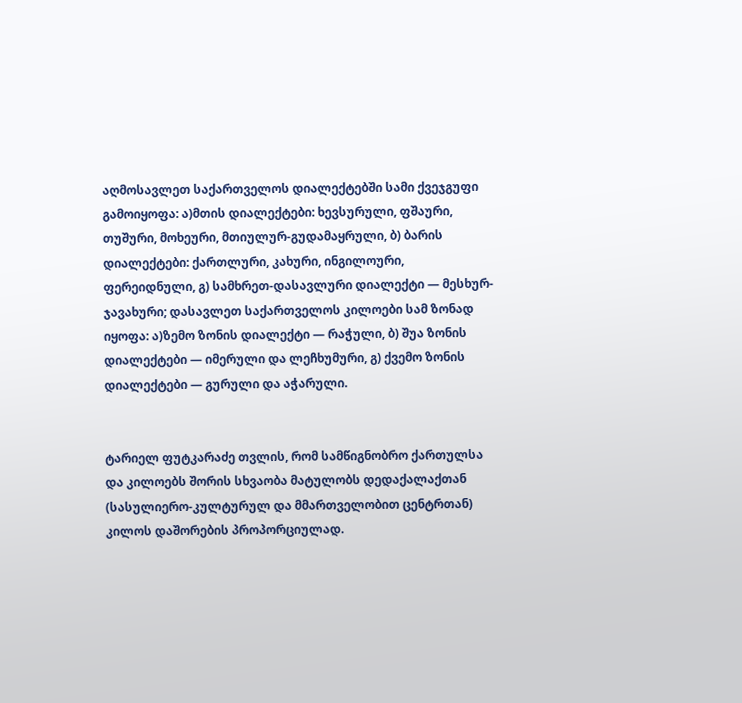აღმოსავლეთ საქართველოს დიალექტებში სამი ქვეჯგუფი გამოიყოფა: ა)მთის დიალექტები: ხევსურული, ფშაური, თუშური, მოხეური, მთიულურ-გუდამაყრული, ბ) ბარის დიალექტები: ქართლური, კახური, ინგილოური, ფერეიდნული, გ) სამხრეთ-დასავლური დიალექტი — მესხურ-ჯავახური; დასავლეთ საქართველოს კილოები სამ ზონად იყოფა: ა)ზემო ზონის დიალექტი — რაჭული, ბ) შუა ზონის დიალექტები — იმერული და ლეჩხუმური, გ) ქვემო ზონის დიალექტები — გურული და აჭარული.


ტარიელ ფუტკარაძე თვლის, რომ სამწიგნობრო ქართულსა და კილოებს შორის სხვაობა მატულობს დედაქალაქთან (სასულიერო-კულტურულ და მმართველობით ცენტრთან) კილოს დაშორების პროპორციულად.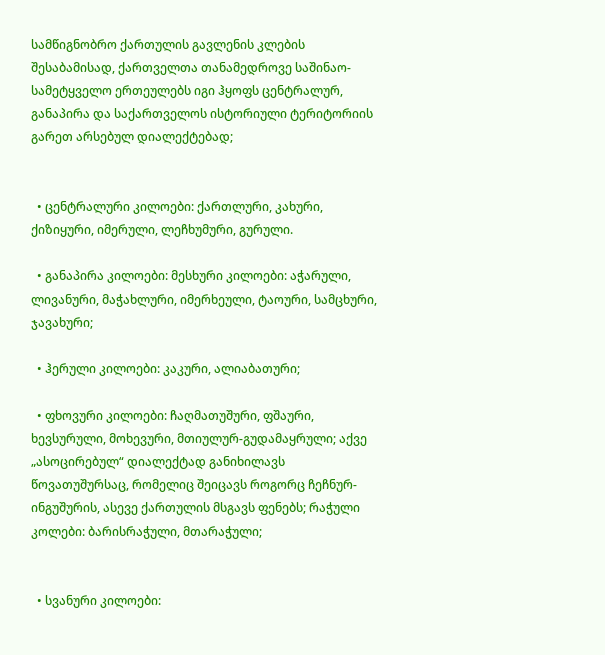სამწიგნობრო ქართულის გავლენის კლების შესაბამისად, ქართველთა თანამედროვე საშინაო-სამეტყველო ერთეულებს იგი ჰყოფს ცენტრალურ, განაპირა და საქართველოს ისტორიული ტერიტორიის გარეთ არსებულ დიალექტებად;


  • ცენტრალური კილოები: ქართლური, კახური, ქიზიყური, იმერული, ლეჩხუმური, გურული.

  • განაპირა კილოები: მესხური კილოები: აჭარული, ლივანური, მაჭახლური, იმერხეული, ტაოური, სამცხური, ჯავახური;

  • ჰერული კილოები: კაკური, ალიაბათური;

  • ფხოვური კილოები: ჩაღმათუშური, ფშაური, ხევსურული, მოხევური, მთიულურ-გუდამაყრული; აქვე „ასოცირებულ“ დიალექტად განიხილავს წოვათუშურსაც, რომელიც შეიცავს როგორც ჩეჩნურ-ინგუშურის, ასევე ქართულის მსგავს ფენებს; რაჭული კოლები: ბარისრაჭული, მთარაჭული;


  • სვანური კილოები: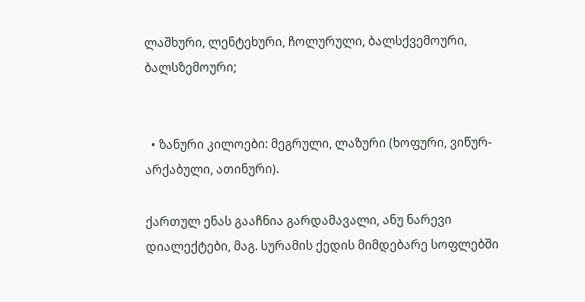ლაშხური, ლენტეხური, ჩოლურული, ბალსქვემოური, ბალსზემოური;


  • ზანური კილოები: მეგრული, ლაზური (ხოფური, ვიწურ-არქაბული, ათინური).

ქართულ ენას გააჩნია გარდამავალი, ანუ ნარევი დიალექტები, მაგ. სურამის ქედის მიმდებარე სოფლებში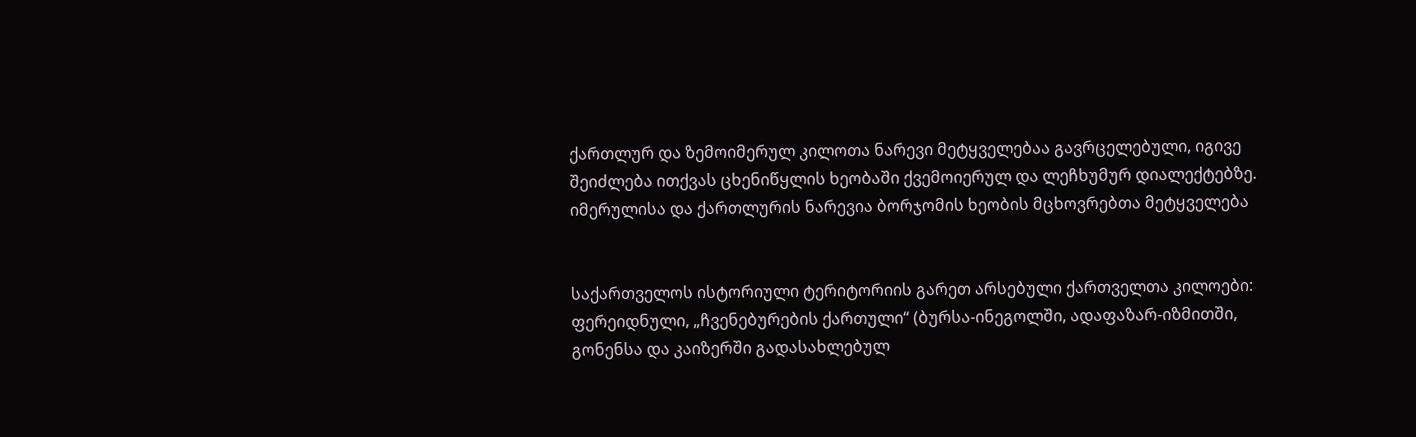ქართლურ და ზემოიმერულ კილოთა ნარევი მეტყველებაა გავრცელებული, იგივე შეიძლება ითქვას ცხენიწყლის ხეობაში ქვემოიერულ და ლეჩხუმურ დიალექტებზე. იმერულისა და ქართლურის ნარევია ბორჯომის ხეობის მცხოვრებთა მეტყველება


საქართველოს ისტორიული ტერიტორიის გარეთ არსებული ქართველთა კილოები: ფერეიდნული, „ჩვენებურების ქართული“ (ბურსა-ინეგოლში, ადაფაზარ-იზმითში, გონენსა და კაიზერში გადასახლებულ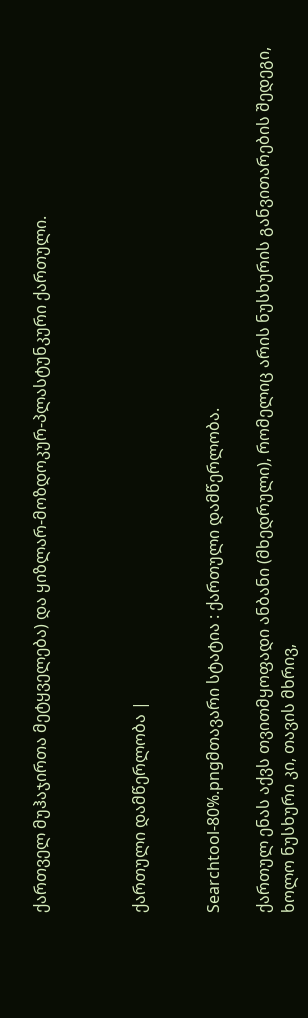ქართველ მუჰაჯირთა მეტყველება) და ყიზლარ-მოზდოკურ-პლასტუნკური ქართული.



ქართული დამწერლობა |


Searchtool-80%.pngმთავარი სტატია : ქართული დამწერლობა.

ქართულ ენას აქვს თვითმყოფადი ანბანი (მხედრული), რომელიც არის ნუსხურის განვითარების შედეგი, ხოლო ნუსხური კი, თავის მხრივ,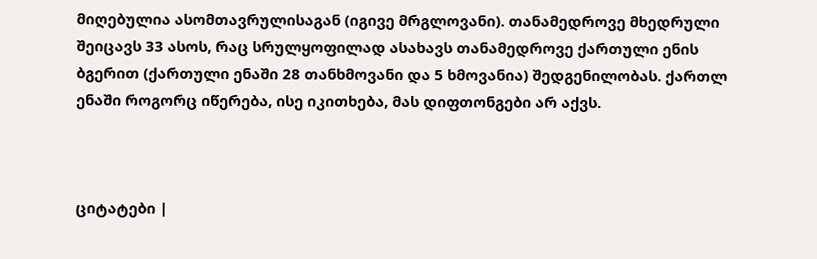მიღებულია ასომთავრულისაგან (იგივე მრგლოვანი). თანამედროვე მხედრული შეიცავს 33 ასოს, რაც სრულყოფილად ასახავს თანამედროვე ქართული ენის ბგერით (ქართული ენაში 28 თანხმოვანი და 5 ხმოვანია) შედგენილობას. ქართლ ენაში როგორც იწერება, ისე იკითხება, მას დიფთონგები არ აქვს.



ციტატები |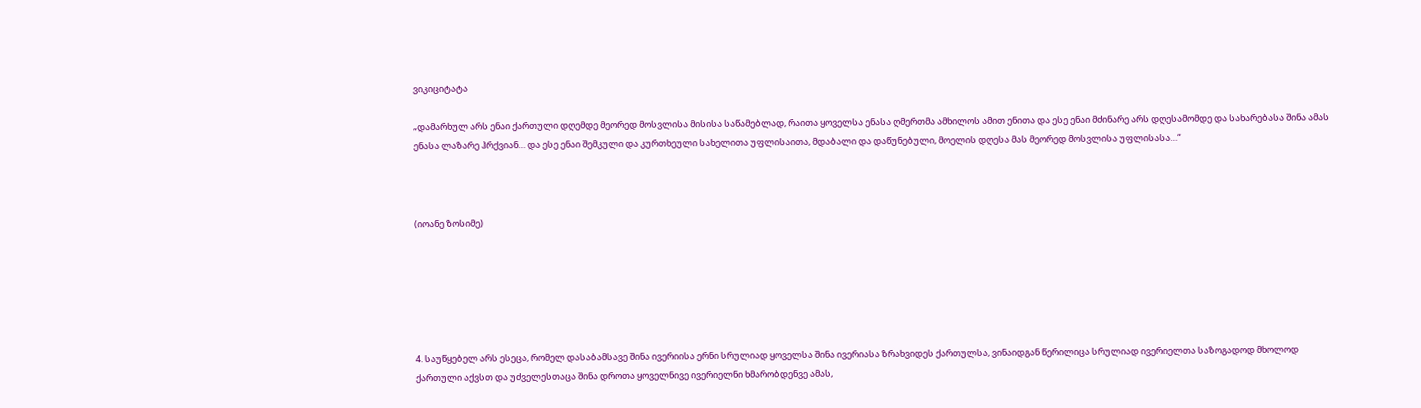ვიკიციტატა

„დამარხულ არს ენაი ქართული დღემდე მეორედ მოსვლისა მისისა საწამებლად, რაითა ყოველსა ენასა ღმერთმა ამხილოს ამით ენითა და ესე ენაი მძინარე არს დღესამომდე და სახარებასა შინა ამას ენასა ლაზარე ჰრქვიან… და ესე ენაი შემკული და კურთხეული სახელითა უფლისაითა, მდაბალი და დაწუნებული, მოელის დღესა მას მეორედ მოსვლისა უფლისასა…“



(იოანე ზოსიმე)






4. საუწყებელ არს ესეცა, რომელ დასაბამსავე შინა ივერიისა ერნი სრულიად ყოველსა შინა ივერიასა ზრახვიდეს ქართულსა, ვინაიდგან წერილიცა სრულიად ივერიელთა საზოგადოდ მხოლოდ ქართული აქვსთ და უძველესთაცა შინა დროთა ყოველნივე ივერიელნი ხმარობდენვე ამას,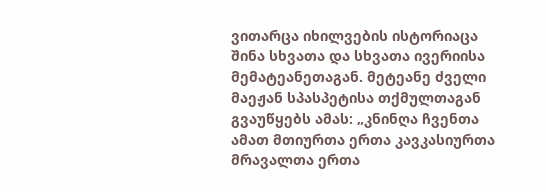ვითარცა იხილვების ისტორიაცა შინა სხვათა და სხვათა ივერიისა მემატეანეთაგან. მეტეანე ძველი მაეჟან სპასპეტისა თქმულთაგან გვაუწყებს ამას: „კნინღა ჩვენთა ამათ მთიურთა ერთა კავკასიურთა მრავალთა ერთა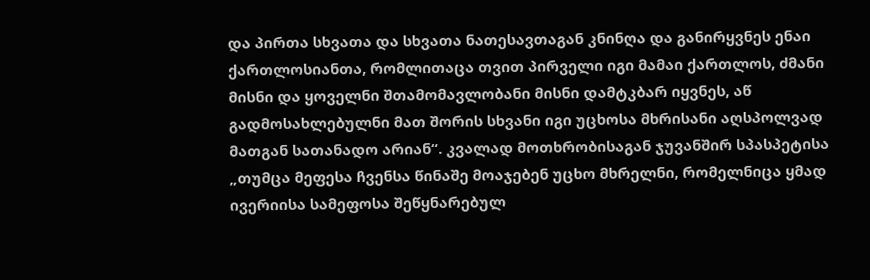და პირთა სხვათა და სხვათა ნათესავთაგან კნინღა და განირყვნეს ენაი ქართლოსიანთა, რომლითაცა თვით პირველი იგი მამაი ქართლოს, ძმანი მისნი და ყოველნი შთამომავლობანი მისნი დამტკბარ იყვნეს, აწ გადმოსახლებულნი მათ შორის სხვანი იგი უცხოსა მხრისანი აღსპოლვად მათგან სათანადო არიან“. კვალად მოთხრობისაგან ჯუვანშირ სპასპეტისა „თუმცა მეფესა ჩვენსა წინაშე მოაჯებენ უცხო მხრელნი, რომელნიცა ყმად ივერიისა სამეფოსა შეწყნარებულ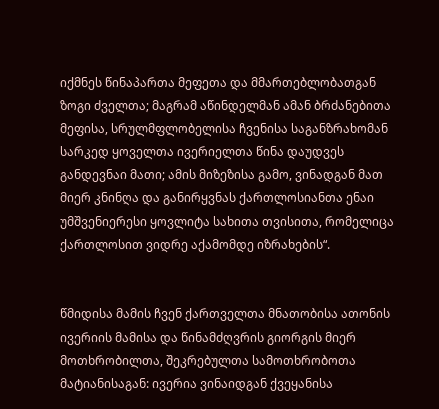იქმნეს წინაპართა მეფეთა და მმართებლობათგან ზოგი ძველთა; მაგრამ აწინდელმან ამან ბრძანებითა მეფისა, სრულმფლობელისა ჩვენისა საგანზრახომან სარკედ ყოველთა ივერიელთა წინა დაუდვეს განდევნაი მათი; ამის მიზეზისა გამო, ვინადგან მათ მიერ კნინღა და განირყვნას ქართლოსიანთა ენაი უმშვენიერესი ყოვლიტა სახითა თვისითა, რომელიცა ქართლოსით ვიდრე აქამომდე იზრახების“.


წმიდისა მამის ჩვენ ქართველთა მნათობისა ათონის ივერიის მამისა და წინამძღვრის გიორგის მიერ მოთხრობილთა, შეკრებულთა სამოთხრობოთა მატიანისაგან: ივერია ვინაიდგან ქვეყანისა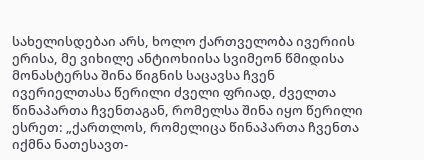სახელისდებაი არს, ხოლო ქართველობა ივერიის ერისა, მე ვიხილე ანტიოხიისა სვიმეონ წმიდისა მონასტერსა შინა წიგნის საცავსა ჩვენ ივერიელთასა წერილი ძველი ფრიად, ძველთა წინაპართა ჩვენთაგან, რომელსა შინა იყო წერილი ესრეთ: „ქართლოს, რომელიცა წინაპართა ჩვენთა იქმნა ნათესავთ-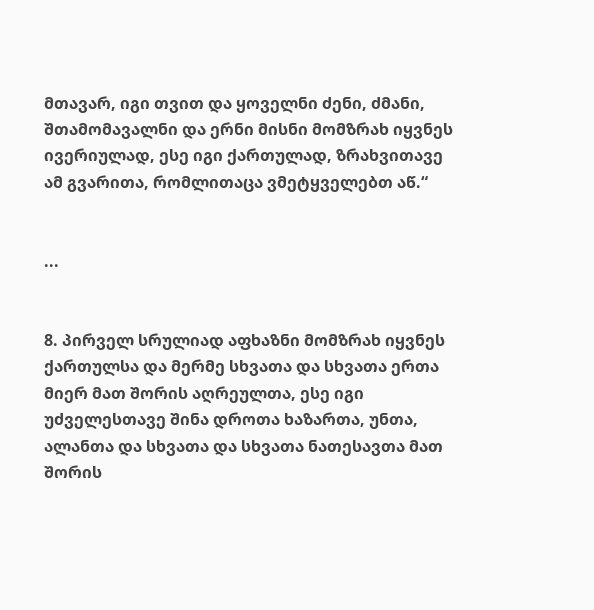მთავარ, იგი თვით და ყოველნი ძენი, ძმანი, შთამომავალნი და ერნი მისნი მომზრახ იყვნეს ივერიულად, ესე იგი ქართულად, ზრახვითავე ამ გვარითა, რომლითაცა ვმეტყველებთ აწ.“


...


8. პირველ სრულიად აფხაზნი მომზრახ იყვნეს ქართულსა და მერმე სხვათა და სხვათა ერთა მიერ მათ შორის აღრეულთა, ესე იგი უძველესთავე შინა დროთა ხაზართა, უნთა, ალანთა და სხვათა და სხვათა ნათესავთა მათ შორის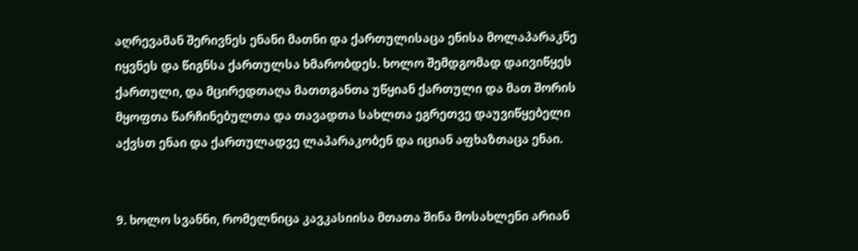აღრევამან შერივნეს ენანი მათნი და ქართულისაცა ენისა მოლაპარაკნე იყვნეს და წიგნსა ქართულსა ხმარობდეს. ხოლო შემდგომად დაივიწყეს ქართული, და მცირედთაღა მათთგანთა უწყიან ქართული და მათ შორის მყოფთა წარჩინებულთა და თავადთა სახლთა ეგრეთვე დაუვიწყებელი აქვსთ ენაი და ქართულადვე ლაპარაკობენ და იციან აფხაზთაცა ენაი.


9. ხოლო სვანნი, რომელნიცა კავკასიისა მთათა შინა მოსახლენი არიან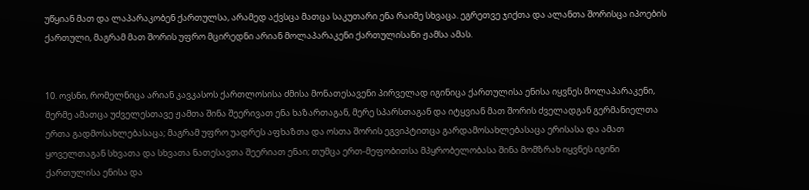უწყიან მათ და ლაპარაკობენ ქართულსა, არამედ აქვსცა მათცა საკუთარი ენა რაიმე სხვაცა. ეგრეთვე ჯიქთა და ალანთა შორისცა იპოების ქართული, მაგრამ მათ შორის უფრო მცირედნი არიან მოლაპარაკენი ქართულისანი ჟამსა ამას.


10. ოვსნი, რომელნიცა არიან კავკასოს ქართლოსისა ძმისა მონათესავენი პირველად იგინიცა ქართულისა ენისა იყვნეს მოლაპარაკენი, მერმე ამათცა უძველესთავე ჟამთა შინა შეერივათ ენა ხაზართაგან, მერე სპარსთაგან და იტყვიან მათ შორის ძველადგან გერმანიელთა ერთა გადმოსახლებასაცა; მაგრამ უფრო უადრეს აფხაზთა და ოსთა შორის ეგვიპტითცა გარდამოსახლებასაცა ერისასა და ამათ ყოველთაგან სხვათა და სხვათა ნათესავთა შეერიათ ენაი; თუმცა ერთ-მეფობითსა მპყრობელობასა შინა მომზრახ იყვნეს იგინი ქართულისა ენისა და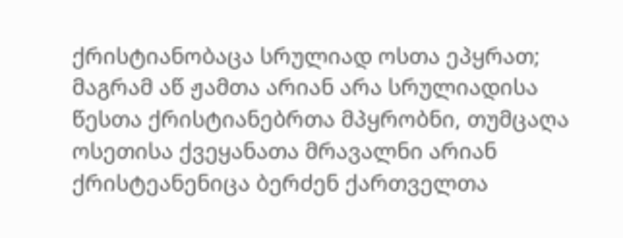ქრისტიანობაცა სრულიად ოსთა ეპყრათ; მაგრამ აწ ჟამთა არიან არა სრულიადისა წესთა ქრისტიანებრთა მპყრობნი, თუმცაღა ოსეთისა ქვეყანათა მრავალნი არიან ქრისტეანენიცა ბერძენ ქართველთა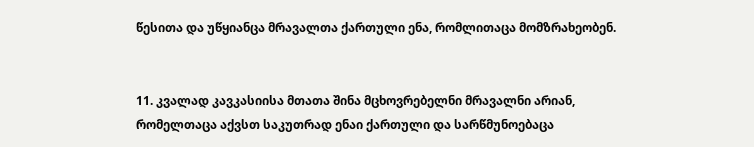წესითა და უწყიანცა მრავალთა ქართული ენა, რომლითაცა მომზრახეობენ.


11. კვალად კავკასიისა მთათა შინა მცხოვრებელნი მრავალნი არიან, რომელთაცა აქვსთ საკუთრად ენაი ქართული და სარწმუნოებაცა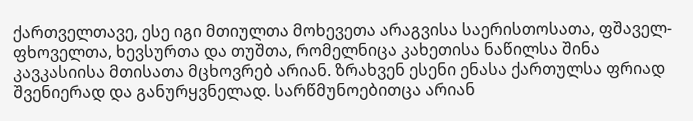ქართველთავე, ესე იგი მთიულთა მოხევეთა არაგვისა საერისთოსათა, ფშაველ-ფხოველთა, ხევსურთა და თუშთა, რომელნიცა კახეთისა ნაწილსა შინა კავკასიისა მთისათა მცხოვრებ არიან. ზრახვენ ესენი ენასა ქართულსა ფრიად შვენიერად და განურყვნელად. სარწმუნოებითცა არიან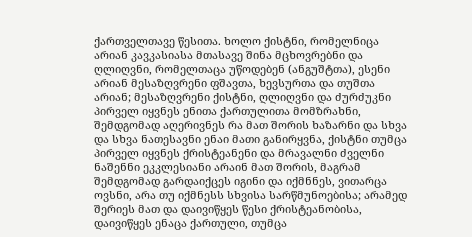ქართველთავე წესითა. ხოლო ქისტნი, რომელნიცა არიან კავკასიასა მთასავე შინა მცხოვრებნი და ღლიღვნი, რომელთაცა უწოდებენ (ანგუშტთა), ესენი არიან მესაზღვრენი ფშავთა, ხევსურთა და თუშთა არიან; მესაზღვრენი ქისტნი, ღლიღვნი და ძურძუკნი პირველ იყვნეს ენითა ქართულითა მომზრახნი, შემდგომად აღერივნეს რა მათ შორის ხაზარნი და სხვა და სხვა ნათესავნი ენაი მათი განირყვნა, ქისტნი თუმცა პირველ იყვნეს ქრისტეანენი და მრავალნი ძველნი ნაშენნი ეკკლესიანი არაინ მათ შორის, მაგრამ შემდგომად გარდაიქცეს იგინი და იქმნნეს, ვითარცა ოვსნი, არა თუ იქმნესს სხვისა სარწმუნოებისა; არამედ შერიეს მათ და დაივიწყეს წესი ქრისტეანობისა, დაივიწყეს ენაცა ქართული, თუმცა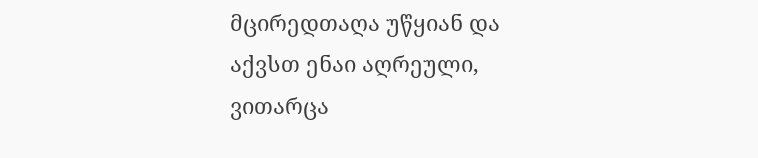მცირედთაღა უწყიან და აქვსთ ენაი აღრეული, ვითარცა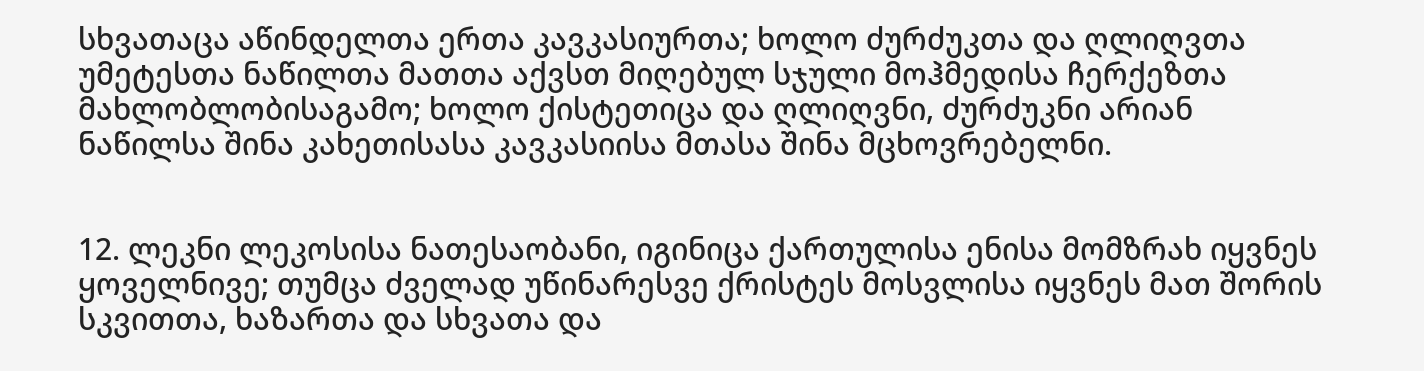სხვათაცა აწინდელთა ერთა კავკასიურთა; ხოლო ძურძუკთა და ღლიღვთა უმეტესთა ნაწილთა მათთა აქვსთ მიღებულ სჯული მოჰმედისა ჩერქეზთა მახლობლობისაგამო; ხოლო ქისტეთიცა და ღლიღვნი, ძურძუკნი არიან ნაწილსა შინა კახეთისასა კავკასიისა მთასა შინა მცხოვრებელნი.


12. ლეკნი ლეკოსისა ნათესაობანი, იგინიცა ქართულისა ენისა მომზრახ იყვნეს ყოველნივე; თუმცა ძველად უწინარესვე ქრისტეს მოსვლისა იყვნეს მათ შორის სკვითთა, ხაზართა და სხვათა და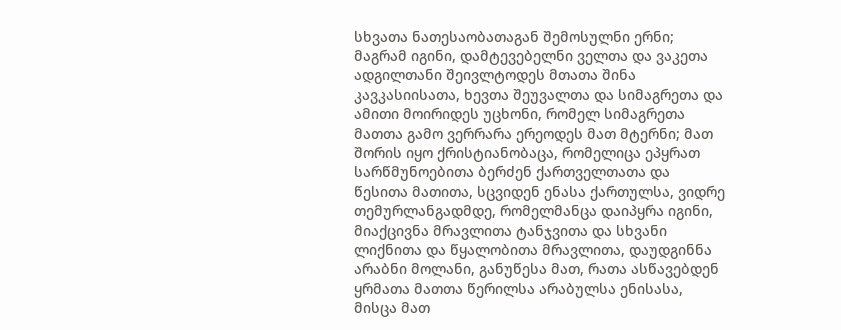სხვათა ნათესაობათაგან შემოსულნი ერნი; მაგრამ იგინი, დამტევებელნი ველთა და ვაკეთა ადგილთანი შეივლტოდეს მთათა შინა კავკასიისათა, ხევთა შეუვალთა და სიმაგრეთა და ამითი მოირიდეს უცხონი, რომელ სიმაგრეთა მათთა გამო ვერრარა ერეოდეს მათ მტერნი; მათ შორის იყო ქრისტიანობაცა, რომელიცა ეპყრათ სარწმუნოებითა ბერძენ ქართველთათა და წესითა მათითა, სცვიდენ ენასა ქართულსა, ვიდრე თემურლანგადმდე, რომელმანცა დაიპყრა იგინი, მიაქცივნა მრავლითა ტანჯვითა და სხვანი ლიქნითა და წყალობითა მრავლითა, დაუდგინნა არაბნი მოლანი, განუწესა მათ, რათა ასწავებდენ ყრმათა მათთა წერილსა არაბულსა ენისასა, მისცა მათ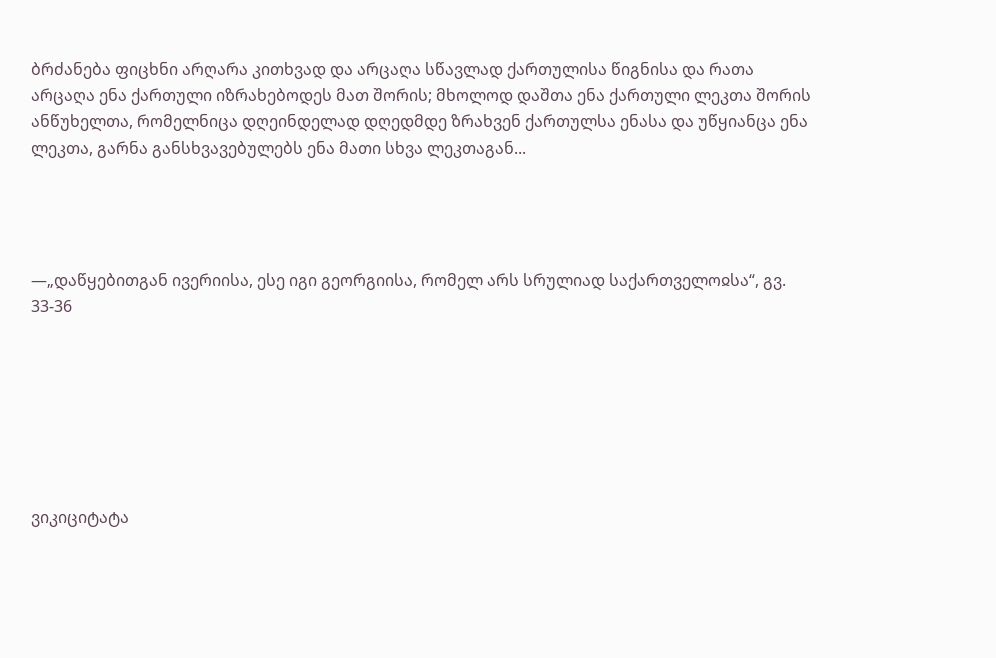ბრძანება ფიცხნი არღარა კითხვად და არცაღა სწავლად ქართულისა წიგნისა და რათა არცაღა ენა ქართული იზრახებოდეს მათ შორის; მხოლოდ დაშთა ენა ქართული ლეკთა შორის ანწუხელთა, რომელნიცა დღეინდელად დღედმდე ზრახვენ ქართულსა ენასა და უწყიანცა ენა ლეკთა, გარნა განსხვავებულებს ენა მათი სხვა ლეკთაგან...




—„დაწყებითგან ივერიისა, ესე იგი გეორგიისა, რომელ არს სრულიად საქართველოჲსა“, გვ. 33-36







ვიკიციტატა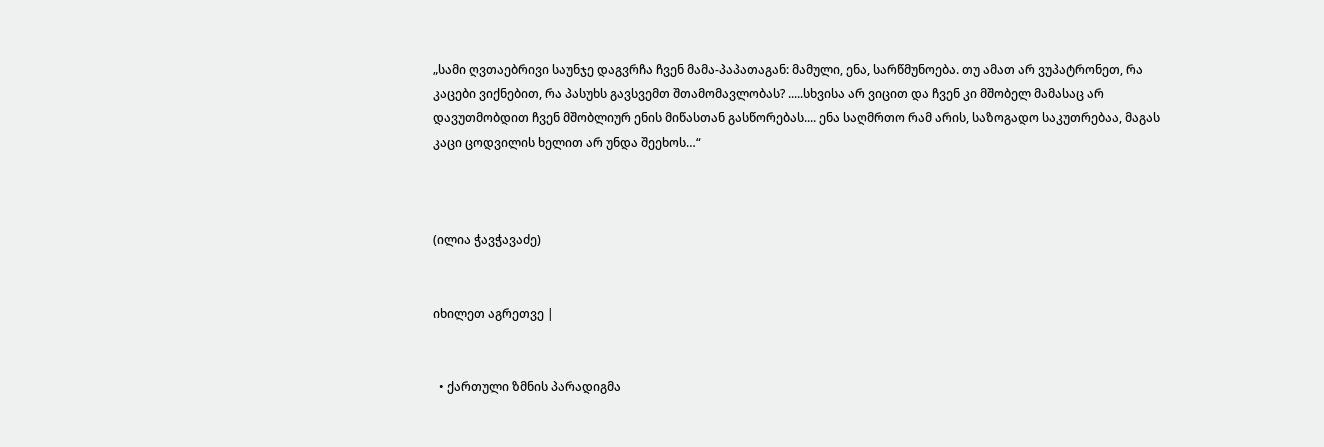„სამი ღვთაებრივი საუნჯე დაგვრჩა ჩვენ მამა-პაპათაგან: მამული, ენა, სარწმუნოება. თუ ამათ არ ვუპატრონეთ, რა კაცები ვიქნებით, რა პასუხს გავსვემთ შთამომავლობას? .....სხვისა არ ვიცით და ჩვენ კი მშობელ მამასაც არ დავუთმობდით ჩვენ მშობლიურ ენის მიწასთან გასწორებას.... ენა საღმრთო რამ არის, საზოგადო საკუთრებაა, მაგას კაცი ცოდვილის ხელით არ უნდა შეეხოს…“



(ილია ჭავჭავაძე)


იხილეთ აგრეთვე |


  • ქართული ზმნის პარადიგმა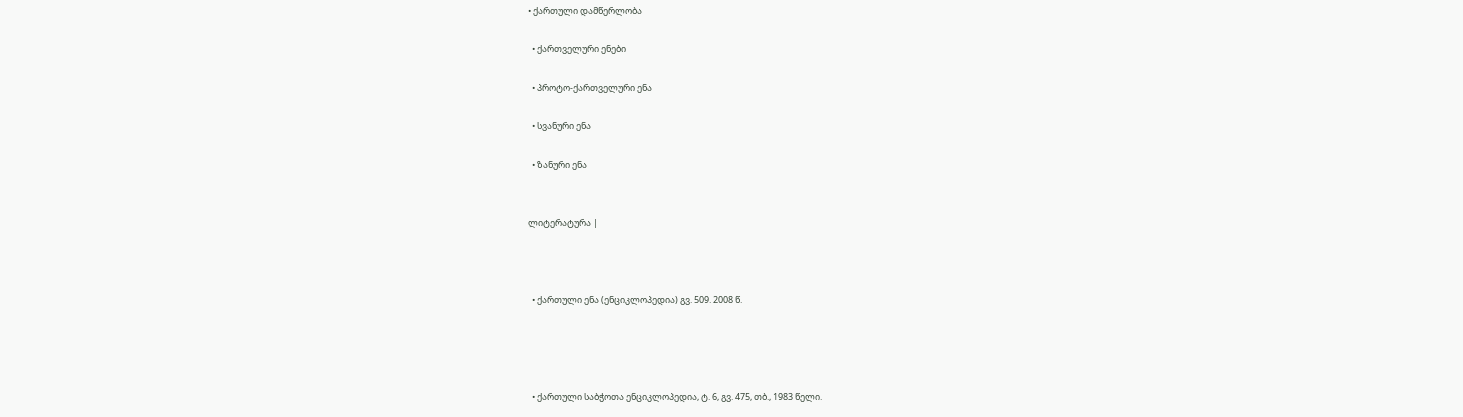• ქართული დამწერლობა

  • ქართველური ენები

  • პროტო-ქართველური ენა

  • სვანური ენა

  • ზანური ენა


ლიტერატურა |



  • ქართული ენა (ენციკლოპედია) გვ. 509. 2008 წ.




  • ქართული საბჭოთა ენციკლოპედია, ტ. 6, გვ. 475, თბ., 1983 წელი.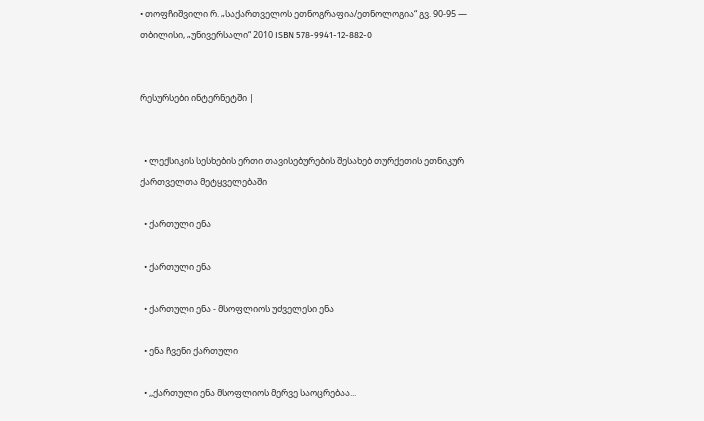• თოფჩიშვილი რ. „საქართველოს ეთნოგრაფია/ეთნოლოგია“ გვ. 90-95 — თბილისი, „უნივერსალი“ 2010 ISBN 578-9941-12-882-0


რესურსები ინტერნეტში |


  • ლექსიკის სესხების ერთი თავისებურების შესახებ თურქეთის ეთნიკურ ქართველთა მეტყველებაში

  • ქართული ენა

  • ქართული ენა

  • ქართული ენა - მსოფლიოს უძველესი ენა

  • ენა ჩვენი ქართული

  • ,,ქართული ენა მსოფლიოს მერვე საოცრებაა...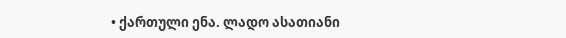• ქართული ენა. ლადო ასათიანი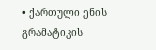• ქართული ენის გრამატიკის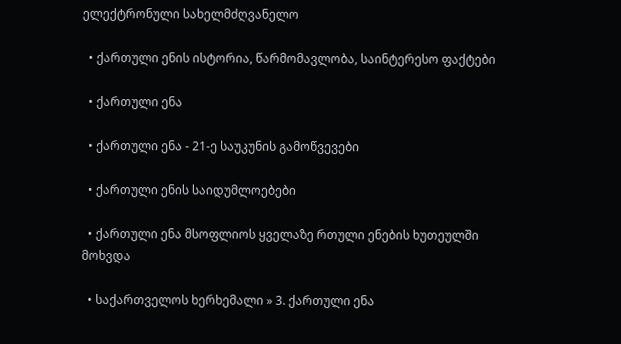ელექტრონული სახელმძღვანელო

  • ქართული ენის ისტორია, წარმომავლობა, საინტერესო ფაქტები

  • ქართული ენა

  • ქართული ენა - 21-ე საუკუნის გამოწვევები

  • ქართული ენის საიდუმლოებები

  • ქართული ენა მსოფლიოს ყველაზე რთული ენების ხუთეულში მოხვდა

  • საქართველოს ხერხემალი » 3. ქართული ენა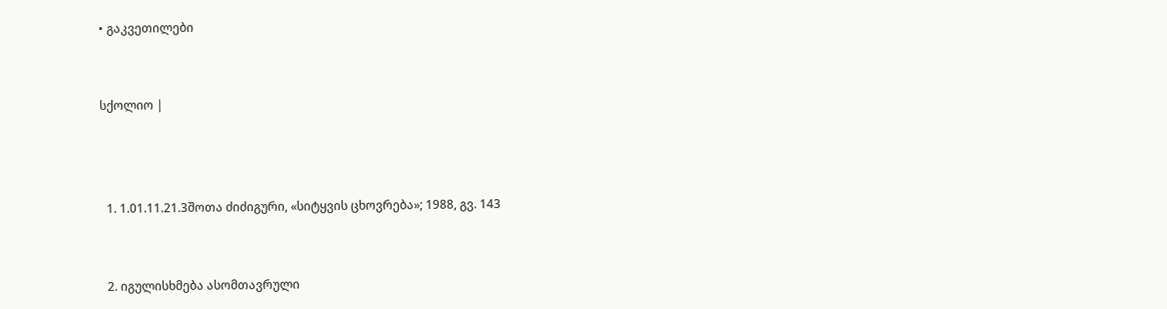• გაკვეთილები


სქოლიო |



  1. 1.01.11.21.3შოთა ძიძიგური, «სიტყვის ცხოვრება»; 1988, გვ. 143


  2. იგულისხმება ასომთავრული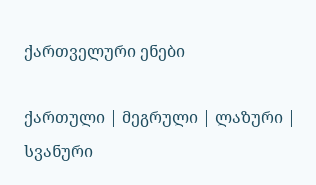ქართველური ენები

ქართული | მეგრული | ლაზური | სვანური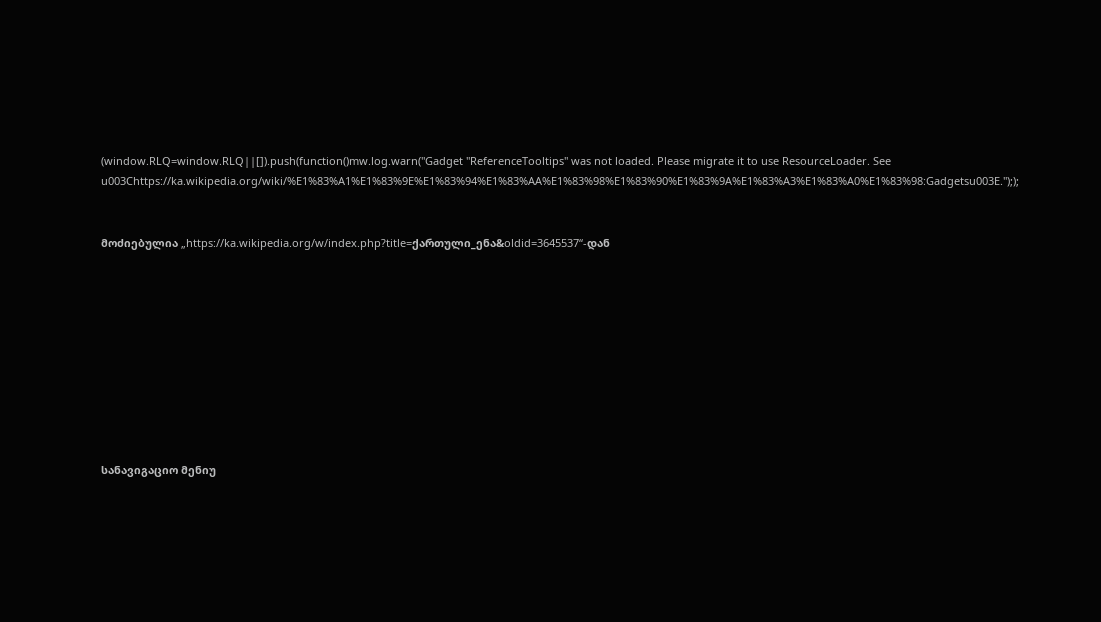(window.RLQ=window.RLQ||[]).push(function()mw.log.warn("Gadget "ReferenceTooltips" was not loaded. Please migrate it to use ResourceLoader. See u003Chttps://ka.wikipedia.org/wiki/%E1%83%A1%E1%83%9E%E1%83%94%E1%83%AA%E1%83%98%E1%83%90%E1%83%9A%E1%83%A3%E1%83%A0%E1%83%98:Gadgetsu003E."););


მოძიებულია „https://ka.wikipedia.org/w/index.php?title=ქართული_ენა&oldid=3645537“-დან










სანავიგაციო მენიუ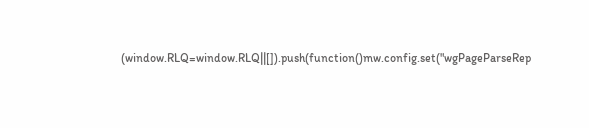(window.RLQ=window.RLQ||[]).push(function()mw.config.set("wgPageParseRep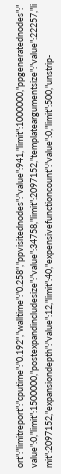ort":"limitreport":"cputime":"0.192","walltime":"0.258","ppvisitednodes":"value":941,"limit":1000000,"ppgeneratednodes":"value":0,"limit":1500000,"postexpandincludesize":"value":34758,"limit":2097152,"templateargumentsize":"value":22257,"limit":2097152,"expansiondepth":"value":12,"limit":40,"expensivefunctioncount":"value":0,"limit":500,"unstrip-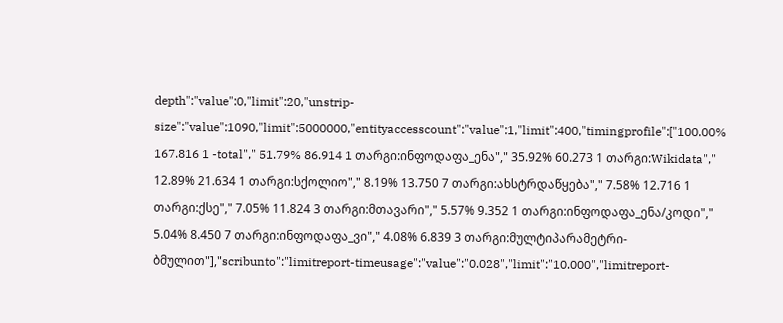depth":"value":0,"limit":20,"unstrip-size":"value":1090,"limit":5000000,"entityaccesscount":"value":1,"limit":400,"timingprofile":["100.00% 167.816 1 -total"," 51.79% 86.914 1 თარგი:ინფოდაფა_ენა"," 35.92% 60.273 1 თარგი:Wikidata"," 12.89% 21.634 1 თარგი:სქოლიო"," 8.19% 13.750 7 თარგი:ახსტრდაწყება"," 7.58% 12.716 1 თარგი:ქსე"," 7.05% 11.824 3 თარგი:მთავარი"," 5.57% 9.352 1 თარგი:ინფოდაფა_ენა/კოდი"," 5.04% 8.450 7 თარგი:ინფოდაფა_ვი"," 4.08% 6.839 3 თარგი:მულტიპარამეტრი-ბმულით"],"scribunto":"limitreport-timeusage":"value":"0.028","limit":"10.000","limitreport-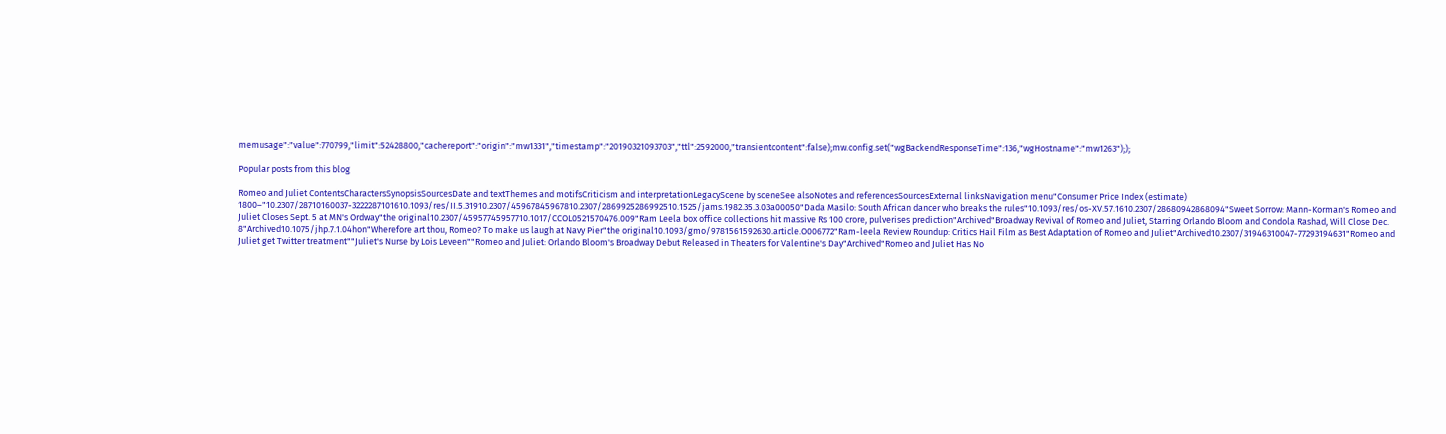memusage":"value":770799,"limit":52428800,"cachereport":"origin":"mw1331","timestamp":"20190321093703","ttl":2592000,"transientcontent":false);mw.config.set("wgBackendResponseTime":136,"wgHostname":"mw1263"););

Popular posts from this blog

Romeo and Juliet ContentsCharactersSynopsisSourcesDate and textThemes and motifsCriticism and interpretationLegacyScene by sceneSee alsoNotes and referencesSourcesExternal linksNavigation menu"Consumer Price Index (estimate) 1800–"10.2307/28710160037-3222287101610.1093/res/II.5.31910.2307/45967845967810.2307/2869925286992510.1525/jams.1982.35.3.03a00050"Dada Masilo: South African dancer who breaks the rules"10.1093/res/os-XV.57.1610.2307/28680942868094"Sweet Sorrow: Mann-Korman's Romeo and Juliet Closes Sept. 5 at MN's Ordway"the original10.2307/45957745957710.1017/CCOL0521570476.009"Ram Leela box office collections hit massive Rs 100 crore, pulverises prediction"Archived"Broadway Revival of Romeo and Juliet, Starring Orlando Bloom and Condola Rashad, Will Close Dec. 8"Archived10.1075/jhp.7.1.04hon"Wherefore art thou, Romeo? To make us laugh at Navy Pier"the original10.1093/gmo/9781561592630.article.O006772"Ram-leela Review Roundup: Critics Hail Film as Best Adaptation of Romeo and Juliet"Archived10.2307/31946310047-77293194631"Romeo and Juliet get Twitter treatment""Juliet's Nurse by Lois Leveen""Romeo and Juliet: Orlando Bloom's Broadway Debut Released in Theaters for Valentine's Day"Archived"Romeo and Juliet Has No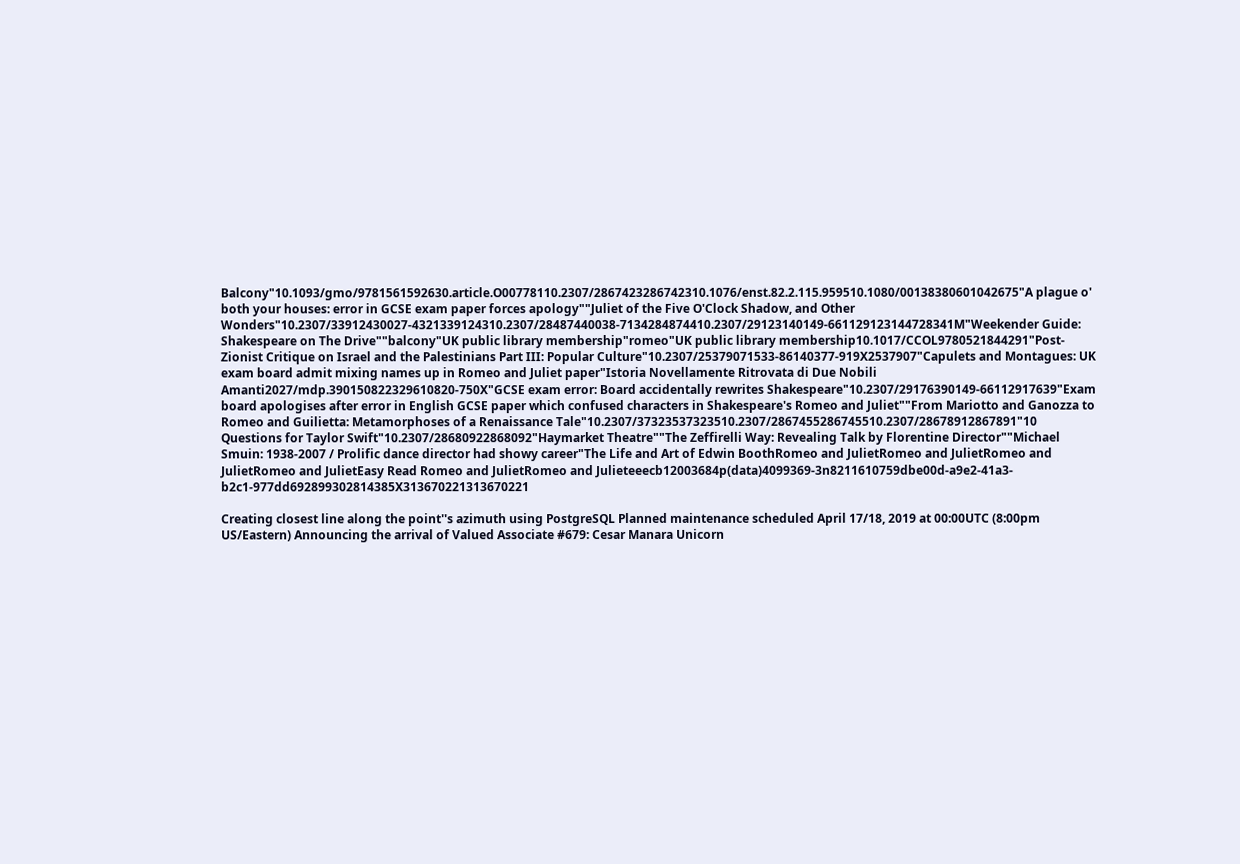Balcony"10.1093/gmo/9781561592630.article.O00778110.2307/2867423286742310.1076/enst.82.2.115.959510.1080/00138380601042675"A plague o' both your houses: error in GCSE exam paper forces apology""Juliet of the Five O'Clock Shadow, and Other Wonders"10.2307/33912430027-4321339124310.2307/28487440038-7134284874410.2307/29123140149-661129123144728341M"Weekender Guide: Shakespeare on The Drive""balcony"UK public library membership"romeo"UK public library membership10.1017/CCOL9780521844291"Post-Zionist Critique on Israel and the Palestinians Part III: Popular Culture"10.2307/25379071533-86140377-919X2537907"Capulets and Montagues: UK exam board admit mixing names up in Romeo and Juliet paper"Istoria Novellamente Ritrovata di Due Nobili Amanti2027/mdp.390150822329610820-750X"GCSE exam error: Board accidentally rewrites Shakespeare"10.2307/29176390149-66112917639"Exam board apologises after error in English GCSE paper which confused characters in Shakespeare's Romeo and Juliet""From Mariotto and Ganozza to Romeo and Guilietta: Metamorphoses of a Renaissance Tale"10.2307/37323537323510.2307/2867455286745510.2307/28678912867891"10 Questions for Taylor Swift"10.2307/28680922868092"Haymarket Theatre""The Zeffirelli Way: Revealing Talk by Florentine Director""Michael Smuin: 1938-2007 / Prolific dance director had showy career"The Life and Art of Edwin BoothRomeo and JulietRomeo and JulietRomeo and JulietRomeo and JulietEasy Read Romeo and JulietRomeo and Julieteeecb12003684p(data)4099369-3n8211610759dbe00d-a9e2-41a3-b2c1-977dd692899302814385X313670221313670221

Creating closest line along the point''s azimuth using PostgreSQL Planned maintenance scheduled April 17/18, 2019 at 00:00UTC (8:00pm US/Eastern) Announcing the arrival of Valued Associate #679: Cesar Manara Unicorn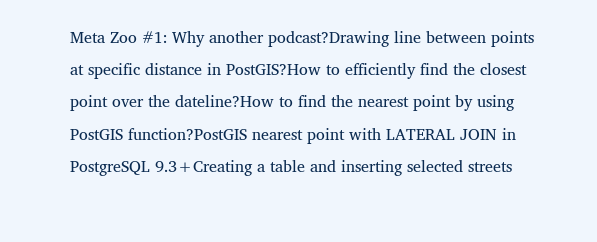Meta Zoo #1: Why another podcast?Drawing line between points at specific distance in PostGIS?How to efficiently find the closest point over the dateline?How to find the nearest point by using PostGIS function?PostGIS nearest point with LATERAL JOIN in PostgreSQL 9.3+Creating a table and inserting selected streets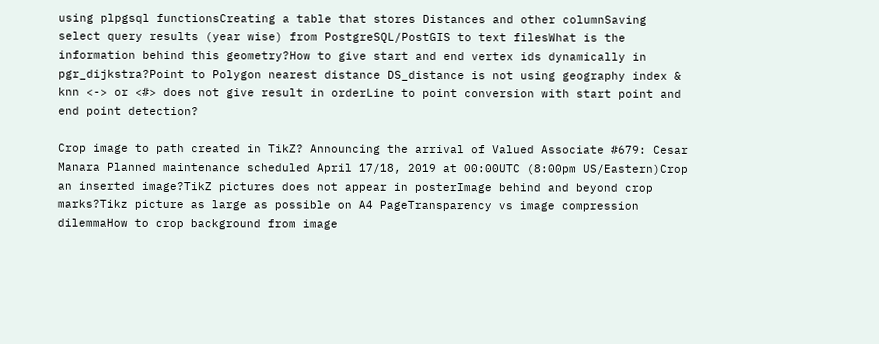using plpgsql functionsCreating a table that stores Distances and other columnSaving select query results (year wise) from PostgreSQL/PostGIS to text filesWhat is the information behind this geometry?How to give start and end vertex ids dynamically in pgr_dijkstra?Point to Polygon nearest distance DS_distance is not using geography index & knn <-> or <#> does not give result in orderLine to point conversion with start point and end point detection?

Crop image to path created in TikZ? Announcing the arrival of Valued Associate #679: Cesar Manara Planned maintenance scheduled April 17/18, 2019 at 00:00UTC (8:00pm US/Eastern)Crop an inserted image?TikZ pictures does not appear in posterImage behind and beyond crop marks?Tikz picture as large as possible on A4 PageTransparency vs image compression dilemmaHow to crop background from image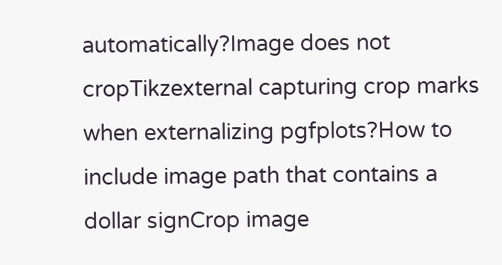automatically?Image does not cropTikzexternal capturing crop marks when externalizing pgfplots?How to include image path that contains a dollar signCrop image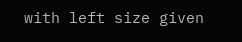with left size given